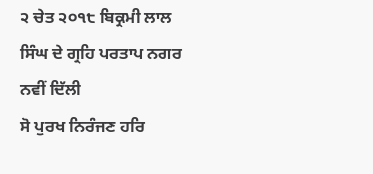੨ ਚੇਤ ੨੦੧੮ ਬਿਕ੍ਰਮੀ ਲਾਲ ਸਿੰਘ ਦੇ ਗ੍ਰਹਿ ਪਰਤਾਪ ਨਗਰ ਨਵੀਂ ਦਿੱਲੀ
ਸੋ ਪੁਰਖ ਨਿਰੰਜਣ ਹਰਿ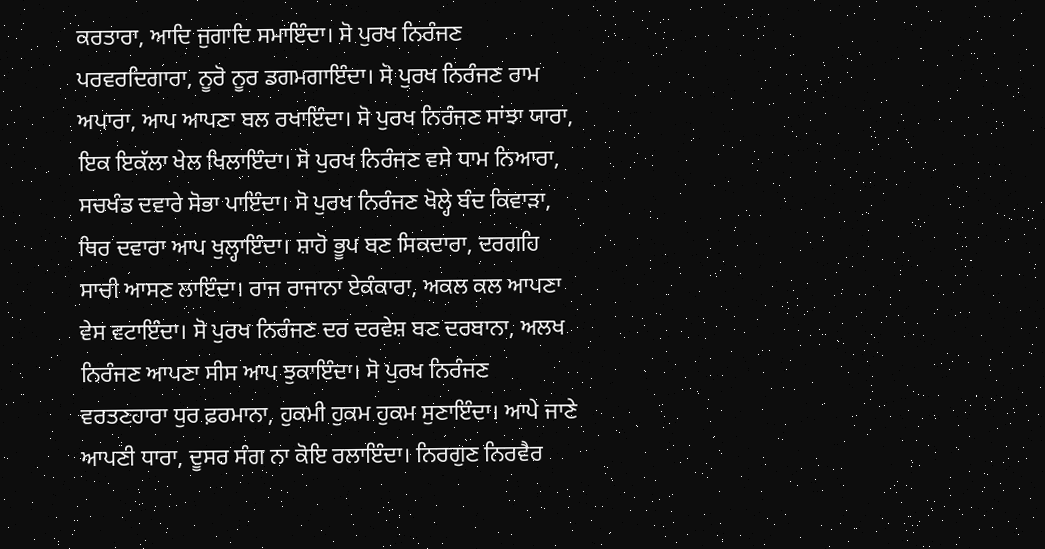ਕਰਤਾਰਾ, ਆਦਿ ਜੁਗਾਦਿ ਸਮਾਇੰਦਾ। ਸੋ ਪੁਰਖ ਨਿਰੰਜਣ ਪਰਵਰਦਿਗਾਰਾ, ਨੂਰੋ ਨੂਰ ਡਗਮਗਾਇੰਦਾ। ਸੋ ਪੁਰਖ ਨਿਰੰਜਣ ਰਾਮ ਅਪਾਰਾ, ਆਪ ਆਪਣਾ ਬਲ ਰਖਾਇੰਦਾ। ਸੋ ਪੁਰਖ ਨਿਰੰਜਣ ਸਾਂਝਾ ਯਾਰਾ, ਇਕ ਇਕੱਲਾ ਖੇਲ ਖਿਲਾਇੰਦਾ। ਸੋ ਪੁਰਖ ਨਿਰੰਜਣ ਵਸੇ ਧਾਮ ਨਿਆਰਾ, ਸਚਖੰਡ ਦਵਾਰੇ ਸੋਭਾ ਪਾਇੰਦਾ। ਸੋ ਪੁਰਖ ਨਿਰੰਜਣ ਖੋਲ੍ਹੇ ਬੰਦ ਕਿਵਾੜਾ, ਥਿਰ ਦਵਾਰਾ ਆਪ ਖੁਲ੍ਹਾਇੰਦਾ। ਸ਼ਾਹੋ ਭੂਪ ਬਣ ਸਿਕਦਾਰਾ, ਦਰਗਹਿ ਸਾਚੀ ਆਸਣ ਲਾਇੰਦਾ। ਰਾਜ ਰਾਜਾਨਾ ਏਕੰਕਾਰਾ, ਅਕਲ ਕਲ ਆਪਣਾ ਵੇਸ ਵਟਾਇੰਦਾ। ਸੋ ਪੁਰਖ ਨਿਰੰਜਣ ਦਰ ਦਰਵੇਸ਼ ਬਣ ਦਰਬਾਨਾ, ਅਲਖ ਨਿਰੰਜਣ ਆਪਣਾ ਸੀਸ ਆਪ ਝੁਕਾਇੰਦਾ। ਸੋ ਪੁਰਖ ਨਿਰੰਜਣ ਵਰਤਣਹਾਰਾ ਧੁਰ ਫ਼ਰਮਾਨਾ, ਹੁਕਮੀ ਹੁਕਮ ਹੁਕਮ ਸੁਣਾਇੰਦਾ। ਆਪੇ ਜਾਣੇ ਆਪਣੀ ਧਾਰਾ, ਦੂਸਰ ਸੰਗ ਨਾ ਕੋਇ ਰਲਾਇੰਦਾ। ਨਿਰਗੁਣ ਨਿਰਵੈਰ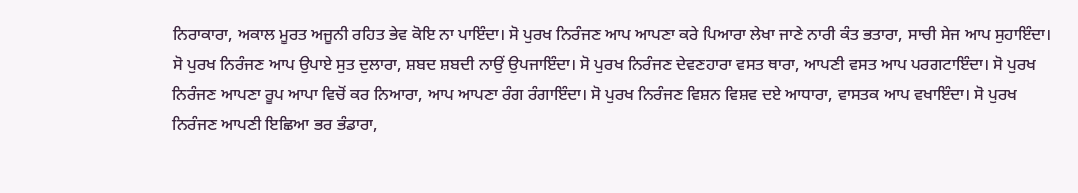ਨਿਰਾਕਾਰਾ, ਅਕਾਲ ਮੂਰਤ ਅਜੂਨੀ ਰਹਿਤ ਭੇਵ ਕੋਇ ਨਾ ਪਾਇੰਦਾ। ਸੋ ਪੁਰਖ ਨਿਰੰਜਣ ਆਪ ਆਪਣਾ ਕਰੇ ਪਿਆਰਾ ਲੇਖਾ ਜਾਣੇ ਨਾਰੀ ਕੰਤ ਭਤਾਰਾ, ਸਾਚੀ ਸੇਜ ਆਪ ਸੁਹਾਇੰਦਾ। ਸੋ ਪੁਰਖ ਨਿਰੰਜਣ ਆਪ ਉਪਾਏ ਸੁਤ ਦੁਲਾਰਾ, ਸ਼ਬਦ ਸ਼ਬਦੀ ਨਾਉਂ ਉਪਜਾਇੰਦਾ। ਸੋ ਪੁਰਖ ਨਿਰੰਜਣ ਦੇਵਣਹਾਰਾ ਵਸਤ ਥਾਰਾ, ਆਪਣੀ ਵਸਤ ਆਪ ਪਰਗਟਾਇੰਦਾ। ਸੋ ਪੁਰਖ ਨਿਰੰਜਣ ਆਪਣਾ ਰੂਪ ਆਪਾ ਵਿਚੋਂ ਕਰ ਨਿਆਰਾ, ਆਪ ਆਪਣਾ ਰੰਗ ਰੰਗਾਇੰਦਾ। ਸੋ ਪੁਰਖ ਨਿਰੰਜਣ ਵਿਸ਼ਨ ਵਿਸ਼ਵ ਦਏ ਆਧਾਰਾ, ਵਾਸਤਕ ਆਪ ਵਖਾਇੰਦਾ। ਸੋ ਪੁਰਖ ਨਿਰੰਜਣ ਆਪਣੀ ਇਛਿਆ ਭਰ ਭੰਡਾਰਾ,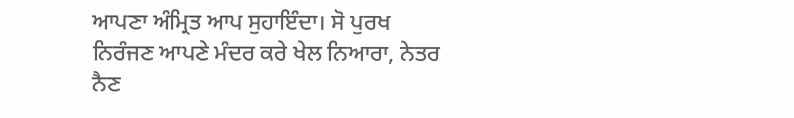ਆਪਣਾ ਅੰਮ੍ਰਿਤ ਆਪ ਸੁਹਾਇੰਦਾ। ਸੋ ਪੁਰਖ ਨਿਰੰਜਣ ਆਪਣੇ ਮੰਦਰ ਕਰੇ ਖੇਲ ਨਿਆਰਾ, ਨੇਤਰ ਨੈਣ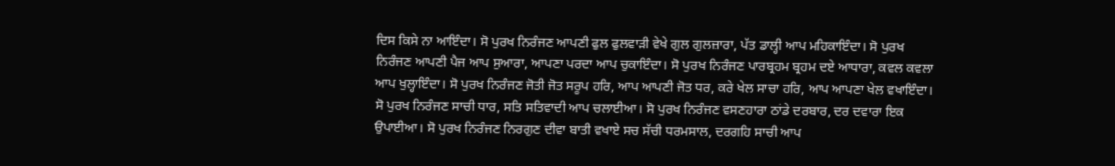ਦਿਸ ਕਿਸੇ ਨਾ ਆਇੰਦਾ। ਸੋ ਪੁਰਖ ਨਿਰੰਜਣ ਆਪਣੀ ਫੁਲ ਫੁਲਵਾੜੀ ਵੇਖੇ ਗੁਲ ਗੁਲਜ਼ਾਰਾ, ਪੱਤ ਡਾਲ੍ਹੀ ਆਪ ਮਹਿਕਾਇੰਦਾ। ਸੋ ਪੁਰਖ ਨਿਰੰਜਣ ਆਪਣੀ ਪੈਜ ਆਪ ਸੁਆਰਾ, ਆਪਣਾ ਪਰਦਾ ਆਪ ਚੁਕਾਇੰਦਾ। ਸੋ ਪੁਰਖ ਨਿਰੰਜਣ ਪਾਰਬ੍ਰਹਮ ਬ੍ਰਹਮ ਦਏ ਆਧਾਰਾ, ਕਵਲ ਕਵਲਾ ਆਪ ਖੁਲ੍ਹਾਇੰਦਾ। ਸੋ ਪੁਰਖ ਨਿਰੰਜਣ ਜੋਤੀ ਜੋਤ ਸਰੂਪ ਹਰਿ, ਆਪ ਆਪਣੀ ਜੋਤ ਧਰ, ਕਰੇ ਖੇਲ ਸਾਚਾ ਹਰਿ, ਆਪ ਆਪਣਾ ਖੇਲ ਵਖਾਇੰਦਾ। ਸੋ ਪੁਰਖ ਨਿਰੰਜਣ ਸਾਚੀ ਧਾਰ, ਸਤਿ ਸਤਿਵਾਦੀ ਆਪ ਚਲਾਈਆ। ਸੋ ਪੁਰਖ ਨਿਰੰਜਣ ਵਸਣਹਾਰਾ ਠਾਂਡੇ ਦਰਬਾਰ, ਦਰ ਦਵਾਰਾ ਇਕ ਉਪਾਈਆ। ਸੋ ਪੁਰਖ ਨਿਰੰਜਣ ਨਿਰਗੁਣ ਦੀਵਾ ਬਾਤੀ ਵਖਾਏ ਸਚ ਸੱਚੀ ਧਰਮਸਾਲ, ਦਰਗਹਿ ਸਾਚੀ ਆਪ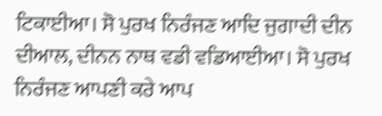ਟਿਕਾਈਆ। ਸੋ ਪੁਰਖ ਨਿਰੰਜਣ ਆਦਿ ਜੁਗਾਦੀ ਦੀਨ ਦੀਆਲ, ਦੀਨਨ ਨਾਥ ਵਡੀ ਵਡਿਆਈਆ। ਸੋ ਪੁਰਖ ਨਿਰੰਜਣ ਆਪਣੀ ਕਰੇ ਆਪ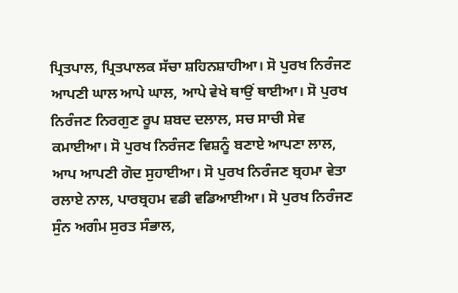ਪ੍ਰਿਤਪਾਲ, ਪ੍ਰਿਤਪਾਲਕ ਸੱਚਾ ਸ਼ਹਿਨਸ਼ਾਹੀਆ। ਸੋ ਪੁਰਖ ਨਿਰੰਜਣ ਆਪਣੀ ਘਾਲ ਆਪੇ ਘਾਲ, ਆਪੇ ਵੇਖੇ ਥਾਉਂ ਥਾਈਆ। ਸੋ ਪੁਰਖ ਨਿਰੰਜਣ ਨਿਰਗੁਣ ਰੂਪ ਸ਼ਬਦ ਦਲਾਲ, ਸਚ ਸਾਚੀ ਸੇਵ ਕਮਾਈਆ। ਸੋ ਪੁਰਖ ਨਿਰੰਜਣ ਵਿਸ਼ਨੂੰ ਬਣਾਏ ਆਪਣਾ ਲਾਲ, ਆਪ ਆਪਣੀ ਗੋਦ ਸੁਹਾਈਆ। ਸੋ ਪੁਰਖ ਨਿਰੰਜਣ ਬ੍ਰਹਮਾ ਵੇਤਾ ਰਲਾਏ ਨਾਲ, ਪਾਰਬ੍ਰਹਮ ਵਡੀ ਵਡਿਆਈਆ। ਸੋ ਪੁਰਖ ਨਿਰੰਜਣ ਸੁੰਨ ਅਗੰਮ ਸੁਰਤ ਸੰਭਾਲ,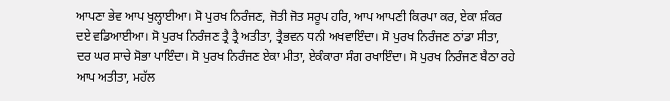ਆਪਣਾ ਭੇਵ ਆਪ ਖੁਲ੍ਹਾਈਆ। ਸੋ ਪੁਰਖ ਨਿਰੰਜਣ, ਜੋਤੀ ਜੋਤ ਸਰੂਪ ਹਰਿ, ਆਪ ਆਪਣੀ ਕਿਰਪਾ ਕਰ, ਏਕਾ ਸ਼ੰਕਰ ਦਏ ਵਡਿਆਈਆ। ਸੋ ਪੁਰਖ ਨਿਰੰਜਣ ਤ੍ਰੈ ਤ੍ਰੈ ਅਤੀਤਾ, ਤ੍ਰੈਭਵਨ ਧਨੀ ਅਖਵਾਇੰਦਾ। ਸੋ ਪੁਰਖ ਨਿਰੰਜਣ ਠਾਂਡਾ ਸੀਤਾ, ਦਰ ਘਰ ਸਾਚੇ ਸੋਭਾ ਪਾਇੰਦਾ। ਸੋ ਪੁਰਖ ਨਿਰੰਜਣ ਏਕਾ ਮੀਤਾ, ਏਕੰਕਾਰਾ ਸੰਗ ਰਖਾਇੰਦਾ। ਸੋ ਪੁਰਖ ਨਿਰੰਜਣ ਬੈਠਾ ਰਹੇ ਆਪ ਅਤੀਤਾ, ਮਹੱਲ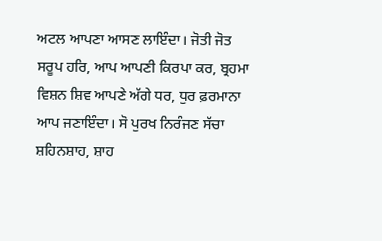ਅਟਲ ਆਪਣਾ ਆਸਣ ਲਾਇੰਦਾ। ਜੋਤੀ ਜੋਤ ਸਰੂਪ ਹਰਿ, ਆਪ ਆਪਣੀ ਕਿਰਪਾ ਕਰ, ਬ੍ਰਹਮਾ ਵਿਸ਼ਨ ਸ਼ਿਵ ਆਪਣੇ ਅੱਗੇ ਧਰ, ਧੁਰ ਫ਼ਰਮਾਨਾ ਆਪ ਜਣਾਇੰਦਾ। ਸੋ ਪੁਰਖ ਨਿਰੰਜਣ ਸੱਚਾ ਸ਼ਹਿਨਸ਼ਾਹ, ਸ਼ਾਹ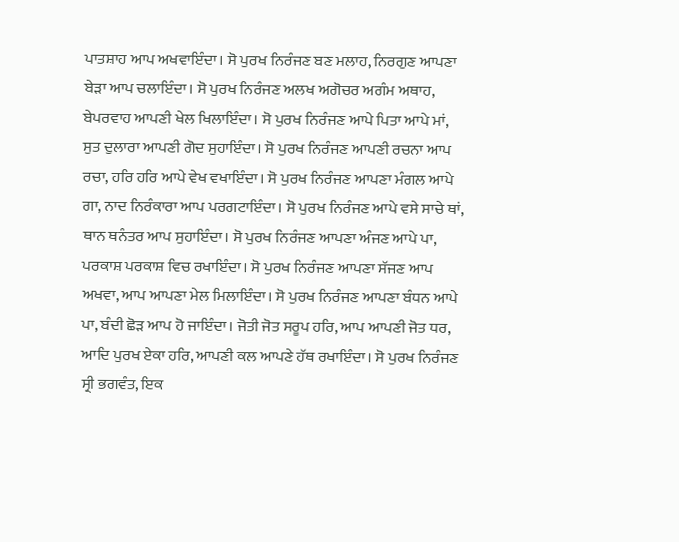ਪਾਤਸ਼ਾਹ ਆਪ ਅਖਵਾਇੰਦਾ। ਸੋ ਪੁਰਖ ਨਿਰੰਜਣ ਬਣ ਮਲਾਹ, ਨਿਰਗੁਣ ਆਪਣਾ ਬੇੜਾ ਆਪ ਚਲਾਇੰਦਾ। ਸੋ ਪੁਰਖ ਨਿਰੰਜਣ ਅਲਖ ਅਗੋਚਰ ਅਗੰਮ ਅਥਾਹ, ਬੇਪਰਵਾਹ ਆਪਣੀ ਖੇਲ ਖਿਲਾਇੰਦਾ। ਸੋ ਪੁਰਖ ਨਿਰੰਜਣ ਆਪੇ ਪਿਤਾ ਆਪੇ ਮਾਂ, ਸੁਤ ਦੁਲਾਰਾ ਆਪਣੀ ਗੋਦ ਸੁਹਾਇੰਦਾ। ਸੋ ਪੁਰਖ ਨਿਰੰਜਣ ਆਪਣੀ ਰਚਨਾ ਆਪ ਰਚਾ, ਹਰਿ ਹਰਿ ਆਪੇ ਵੇਖ ਵਖਾਇੰਦਾ। ਸੋ ਪੁਰਖ ਨਿਰੰਜਣ ਆਪਣਾ ਮੰਗਲ ਆਪੇ ਗਾ, ਨਾਦ ਨਿਰੰਕਾਰਾ ਆਪ ਪਰਗਟਾਇੰਦਾ। ਸੋ ਪੁਰਖ ਨਿਰੰਜਣ ਆਪੇ ਵਸੇ ਸਾਚੇ ਥਾਂ, ਥਾਨ ਥਨੰਤਰ ਆਪ ਸੁਹਾਇੰਦਾ। ਸੋ ਪੁਰਖ ਨਿਰੰਜਣ ਆਪਣਾ ਅੰਜਣ ਆਪੇ ਪਾ, ਪਰਕਾਸ਼ ਪਰਕਾਸ਼ ਵਿਚ ਰਖਾਇੰਦਾ। ਸੋ ਪੁਰਖ ਨਿਰੰਜਣ ਆਪਣਾ ਸੱਜਣ ਆਪ ਅਖਵਾ, ਆਪ ਆਪਣਾ ਮੇਲ ਮਿਲਾਇੰਦਾ। ਸੋ ਪੁਰਖ ਨਿਰੰਜਣ ਆਪਣਾ ਬੰਧਨ ਆਪੇ ਪਾ, ਬੰਦੀ ਛੋੜ ਆਪ ਹੋ ਜਾਇੰਦਾ। ਜੋਤੀ ਜੋਤ ਸਰੂਪ ਹਰਿ, ਆਪ ਆਪਣੀ ਜੋਤ ਧਰ, ਆਦਿ ਪੁਰਖ ਏਕਾ ਹਰਿ, ਆਪਣੀ ਕਲ ਆਪਣੇ ਹੱਥ ਰਖਾਇੰਦਾ। ਸੋ ਪੁਰਖ ਨਿਰੰਜਣ ਸ੍ਰੀ ਭਗਵੰਤ, ਇਕ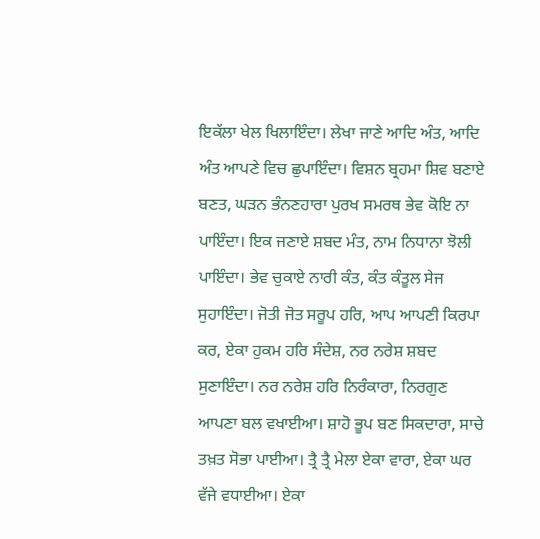ਇਕੱਲਾ ਖੇਲ ਖਿਲਾਇੰਦਾ। ਲੇਖਾ ਜਾਣੇ ਆਦਿ ਅੰਤ, ਆਦਿ ਅੰਤ ਆਪਣੇ ਵਿਚ ਛੁਪਾਇੰਦਾ। ਵਿਸ਼ਨ ਬ੍ਰਹਮਾ ਸ਼ਿਵ ਬਣਾਏ ਬਣਤ, ਘੜਨ ਭੰਨਣਹਾਰਾ ਪੁਰਖ ਸਮਰਥ ਭੇਵ ਕੋਇ ਨਾ ਪਾਇੰਦਾ। ਇਕ ਜਣਾਏ ਸ਼ਬਦ ਮੰਤ, ਨਾਮ ਨਿਧਾਨਾ ਝੋਲੀ ਪਾਇੰਦਾ। ਭੇਵ ਚੁਕਾਏ ਨਾਰੀ ਕੰਤ, ਕੰਤ ਕੰਤੂਲ ਸੇਜ ਸੁਹਾਇੰਦਾ। ਜੋਤੀ ਜੋਤ ਸਰੂਪ ਹਰਿ, ਆਪ ਆਪਣੀ ਕਿਰਪਾ ਕਰ, ਏਕਾ ਹੁਕਮ ਹਰਿ ਸੰਦੇਸ਼, ਨਰ ਨਰੇਸ਼ ਸ਼ਬਦ ਸੁਣਾਇੰਦਾ। ਨਰ ਨਰੇਸ਼ ਹਰਿ ਨਿਰੰਕਾਰਾ, ਨਿਰਗੁਣ ਆਪਣਾ ਬਲ ਵਖਾਈਆ। ਸ਼ਾਹੋ ਭੂਪ ਬਣ ਸਿਕਦਾਰਾ, ਸਾਚੇ ਤਖ਼ਤ ਸੋਭਾ ਪਾਈਆ। ਤ੍ਰੈ ਤ੍ਰੈ ਮੇਲਾ ਏਕਾ ਵਾਰਾ, ਏਕਾ ਘਰ ਵੱਜੇ ਵਧਾਈਆ। ਏਕਾ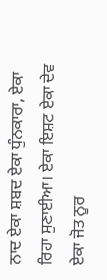ਨਾਦ ਏਕਾ ਸ਼ਬਦ ਏਕਾ ਧੁੰਨਕਾਰਾ, ਏਕਾ ਰਿਹਾ ਸੁਣਾਈਆ। ਏਕਾ ਇਸ਼ਟ ਏਕਾ ਦੇਵ ਏਕਾ ਜੋਤ ਨੂਰ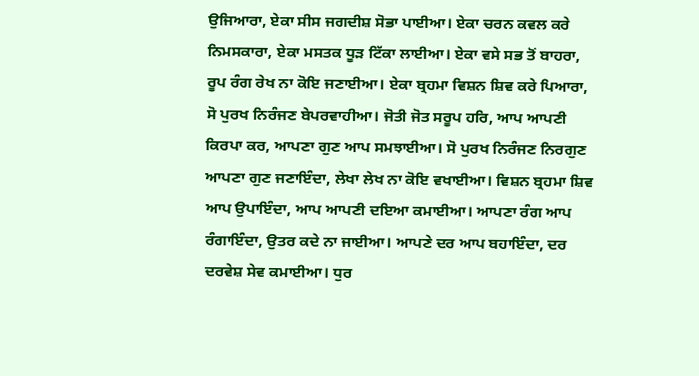ਉਜਿਆਰਾ, ਏਕਾ ਸੀਸ ਜਗਦੀਸ਼ ਸੋਭਾ ਪਾਈਆ। ਏਕਾ ਚਰਨ ਕਵਲ ਕਰੇ ਨਿਮਸਕਾਰਾ, ਏਕਾ ਮਸਤਕ ਧੂੜ ਟਿੱਕਾ ਲਾਈਆ। ਏਕਾ ਵਸੇ ਸਭ ਤੋਂ ਬਾਹਰਾ, ਰੂਪ ਰੰਗ ਰੇਖ ਨਾ ਕੋਇ ਜਣਾਈਆ। ਏਕਾ ਬ੍ਰਹਮਾ ਵਿਸ਼ਨ ਸ਼ਿਵ ਕਰੇ ਪਿਆਰਾ, ਸੋ ਪੁਰਖ ਨਿਰੰਜਣ ਬੇਪਰਵਾਹੀਆ। ਜੋਤੀ ਜੋਤ ਸਰੂਪ ਹਰਿ, ਆਪ ਆਪਣੀ ਕਿਰਪਾ ਕਰ, ਆਪਣਾ ਗੁਣ ਆਪ ਸਮਝਾਈਆ। ਸੋ ਪੁਰਖ ਨਿਰੰਜਣ ਨਿਰਗੁਣ ਆਪਣਾ ਗੁਣ ਜਣਾਇੰਦਾ, ਲੇਖਾ ਲੇਖ ਨਾ ਕੋਇ ਵਖਾਈਆ। ਵਿਸ਼ਨ ਬ੍ਰਹਮਾ ਸ਼ਿਵ ਆਪ ਉਪਾਇੰਦਾ, ਆਪ ਆਪਣੀ ਦਇਆ ਕਮਾਈਆ। ਆਪਣਾ ਰੰਗ ਆਪ ਰੰਗਾਇੰਦਾ, ਉਤਰ ਕਦੇ ਨਾ ਜਾਈਆ। ਆਪਣੇ ਦਰ ਆਪ ਬਹਾਇੰਦਾ, ਦਰ ਦਰਵੇਸ਼ ਸੇਵ ਕਮਾਈਆ। ਧੁਰ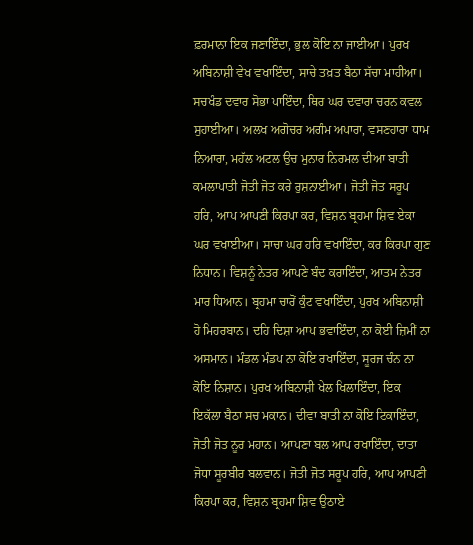ਫ਼ਰਮਾਨਾ ਇਕ ਜਣਾਇੰਦਾ, ਭੁਲ ਕੋਇ ਨਾ ਜਾਈਆ। ਪੁਰਖ ਅਬਿਨਾਸ਼ੀ ਵੇਖ ਵਖਾਇੰਦਾ, ਸਾਚੇ ਤਖ਼ਤ ਬੈਠਾ ਸੱਚਾ ਮਾਹੀਆ। ਸਚਖੰਡ ਦਵਾਰ ਸੋਭਾ ਪਾਇੰਦਾ, ਥਿਰ ਘਰ ਦਵਾਰਾ ਚਰਨ ਕਵਲ ਸੁਹਾਈਆ। ਅਲਖ ਅਗੋਚਰ ਅਗੰਮ ਅਪਾਰਾ, ਵਸਣਹਾਰਾ ਧਾਮ ਨਿਆਰਾ, ਮਹੱਲ ਅਟਲ ਉਚ ਮੁਨਾਰ ਨਿਰਮਲ ਦੀਆ ਬਾਤੀ ਕਮਲਾਪਾਤੀ ਜੋਤੀ ਜੋਤ ਕਰੇ ਰੁਸ਼ਨਾਈਆ। ਜੋਤੀ ਜੋਤ ਸਰੂਪ ਹਰਿ, ਆਪ ਆਪਣੀ ਕਿਰਪਾ ਕਰ, ਵਿਸ਼ਨ ਬ੍ਰਹਮਾ ਸ਼ਿਵ ਏਕਾ ਘਰ ਵਖਾਈਆ। ਸਾਚਾ ਘਰ ਹਰਿ ਵਖਾਇੰਦਾ, ਕਰ ਕਿਰਪਾ ਗੁਣ ਨਿਧਾਨ। ਵਿਸ਼ਨੂੰ ਨੇਤਰ ਆਪਣੇ ਬੰਦ ਕਰਾਇੰਦਾ, ਆਤਮ ਨੇਤਰ ਮਾਰ ਧਿਆਨ। ਬ੍ਰਹਮਾ ਚਾਰੋਂ ਕੁੰਟ ਵਖਾਇੰਦਾ, ਪੁਰਖ ਅਬਿਨਾਸ਼ੀ ਹੋ ਮਿਹਰਬਾਨ। ਦਹਿ ਦਿਸ਼ਾ ਆਪ ਭਵਾਇੰਦਾ, ਨਾ ਕੋਈ ਜ਼ਿਮੀਂ ਨਾ ਅਸਮਾਨ। ਮੰਡਲ ਮੰਡਪ ਨਾ ਕੋਇ ਰਖਾਇੰਦਾ, ਸੂਰਜ ਚੰਨ ਨਾ ਕੋਇ ਨਿਸ਼ਾਨ। ਪੁਰਖ ਅਬਿਨਾਸ਼ੀ ਖੇਲ ਖਿਲਾਇੰਦਾ, ਇਕ ਇਕੱਲਾ ਬੈਠਾ ਸਚ ਮਕਾਨ। ਦੀਵਾ ਬਾਤੀ ਨਾ ਕੋਇ ਟਿਕਾਇੰਦਾ, ਜੋਤੀ ਜੋਤ ਨੂਰ ਮਹਾਨ। ਆਪਣਾ ਬਲ ਆਪ ਰਖਾਇੰਦਾ, ਦਾਤਾ ਜੋਧਾ ਸੂਰਬੀਰ ਬਲਵਾਨ। ਜੋਤੀ ਜੋਤ ਸਰੂਪ ਹਰਿ, ਆਪ ਆਪਣੀ ਕਿਰਪਾ ਕਰ, ਵਿਸ਼ਨ ਬ੍ਰਹਮਾ ਸ਼ਿਵ ਉਠਾਏ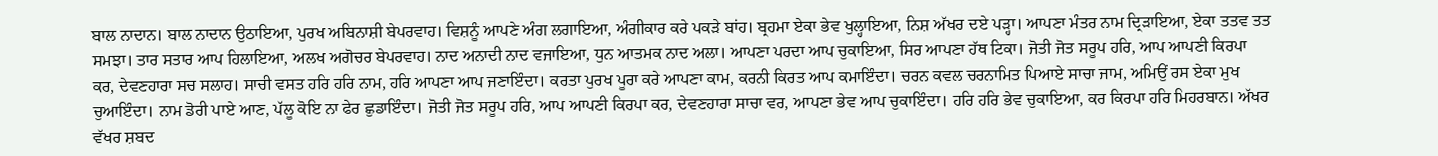ਬਾਲ ਨਾਦਾਨ। ਬਾਲ ਨਾਦਾਨ ਉਠਾਇਆ, ਪੁਰਖ ਅਬਿਨਾਸ਼ੀ ਬੇਪਰਵਾਹ। ਵਿਸ਼ਨੂੰ ਆਪਣੇ ਅੰਗ ਲਗਾਇਆ, ਅੰਗੀਕਾਰ ਕਰੇ ਪਕੜੇ ਬਾਂਹ। ਬ੍ਰਹਮਾ ਏਕਾ ਭੇਵ ਖੁਲ੍ਹਾਇਆ, ਨਿਸ਼ ਅੱਖਰ ਦਏ ਪੜ੍ਹਾ। ਆਪਣਾ ਮੰਤਰ ਨਾਮ ਦ੍ਰਿੜਾਇਆ, ਏਕਾ ਤਤਵ ਤਤ ਸਮਝਾ। ਤਾਰ ਸਤਾਰ ਆਪ ਹਿਲਾਇਆ, ਅਲਖ ਅਗੋਚਰ ਬੇਪਰਵਾਹ। ਨਾਦ ਅਨਾਦੀ ਨਾਦ ਵਜਾਇਆ, ਧੁਨ ਆਤਮਕ ਨਾਦ ਅਲਾ। ਆਪਣਾ ਪਰਦਾ ਆਪ ਚੁਕਾਇਆ, ਸਿਰ ਆਪਣਾ ਹੱਥ ਟਿਕਾ। ਜੋਤੀ ਜੋਤ ਸਰੂਪ ਹਰਿ, ਆਪ ਆਪਣੀ ਕਿਰਪਾ ਕਰ, ਦੇਵਣਹਾਰਾ ਸਚ ਸਲਾਹ। ਸਾਚੀ ਵਸਤ ਹਰਿ ਹਰਿ ਨਾਮ, ਹਰਿ ਆਪਣਾ ਆਪ ਜਣਾਇੰਦਾ। ਕਰਤਾ ਪੁਰਖ ਪੂਰਾ ਕਰੇ ਆਪਣਾ ਕਾਮ, ਕਰਨੀ ਕਿਰਤ ਆਪ ਕਮਾਇੰਦਾ। ਚਰਨ ਕਵਲ ਚਰਨਾਮਿਤ ਪਿਆਏ ਸਾਚਾ ਜਾਮ, ਅਮਿਉਂ ਰਸ ਏਕਾ ਮੁਖ ਚੁਆਇੰਦਾ। ਨਾਮ ਡੋਰੀ ਪਾਏ ਆਣ, ਪੱਲੂ ਕੋਇ ਨਾ ਫੇਰ ਛੁਡਾਇੰਦਾ। ਜੋਤੀ ਜੋਤ ਸਰੂਪ ਹਰਿ, ਆਪ ਆਪਣੀ ਕਿਰਪਾ ਕਰ, ਦੇਵਣਹਾਰਾ ਸਾਚਾ ਵਰ, ਆਪਣਾ ਭੇਵ ਆਪ ਚੁਕਾਇੰਦਾ। ਹਰਿ ਹਰਿ ਭੇਵ ਚੁਕਾਇਆ, ਕਰ ਕਿਰਪਾ ਹਰਿ ਮਿਹਰਬਾਨ। ਅੱਖਰ ਵੱਖਰ ਸ਼ਬਦ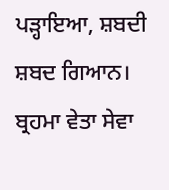ਪੜ੍ਹਾਇਆ, ਸ਼ਬਦੀ ਸ਼ਬਦ ਗਿਆਨ। ਬ੍ਰਹਮਾ ਵੇਤਾ ਸੇਵਾ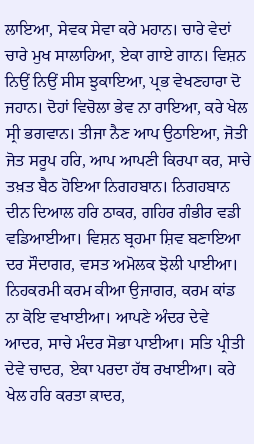ਲਾਇਆ, ਸੇਵਕ ਸੇਵਾ ਕਰੇ ਮਹਾਨ। ਚਾਰੇ ਵੇਦਾਂ ਚਾਰੇ ਮੁਖ ਸਾਲਾਹਿਆ, ਏਕਾ ਗਾਏ ਗਾਨ। ਵਿਸ਼ਨ ਨਿਉਂ ਨਿਉਂ ਸੀਸ ਝੁਕਾਇਆ, ਪ੍ਰਭ ਵੇਖਣਹਾਰਾ ਦੋ ਜਹਾਨ। ਦੋਹਾਂ ਵਿਚੋਲਾ ਭੇਵ ਨਾ ਰਾਇਆ, ਕਰੇ ਖੇਲ ਸ੍ਰੀ ਭਗਵਾਨ। ਤੀਜਾ ਨੈਣ ਆਪ ਉਠਾਇਆ, ਜੋਤੀ ਜੋਤ ਸਰੂਪ ਹਰਿ, ਆਪ ਆਪਣੀ ਕਿਰਪਾ ਕਰ, ਸਾਚੇ ਤਖ਼ਤ ਬੈਠ ਹੋਇਆ ਨਿਗਹਬਾਨ। ਨਿਗਹਬਾਨ ਦੀਨ ਦਿਆਲ ਹਰਿ ਠਾਕਰ, ਗਹਿਰ ਗੰਭੀਰ ਵਡੀ ਵਡਿਆਈਆ। ਵਿਸ਼ਨ ਬ੍ਰਹਮਾ ਸ਼ਿਵ ਬਣਾਇਆ ਦਰ ਸੌਦਾਗਰ, ਵਸਤ ਅਮੋਲਕ ਝੋਲੀ ਪਾਈਆ। ਨਿਹਕਰਮੀ ਕਰਮ ਕੀਆ ਉਜਾਗਰ, ਕਰਮ ਕਾਂਡ ਨਾ ਕੋਇ ਵਖਾਈਆ। ਆਪਣੇ ਅੰਦਰ ਦੇਵੇ ਆਦਰ, ਸਾਚੇ ਮੰਦਰ ਸੋਭਾ ਪਾਈਆ। ਸਤਿ ਪ੍ਰੀਤੀ ਦੇਵੇ ਚਾਦਰ, ਏਕਾ ਪਰਦਾ ਹੱਥ ਰਖਾਈਆ। ਕਰੇ ਖੇਲ ਹਰਿ ਕਰਤਾ ਕ਼ਾਦਰ,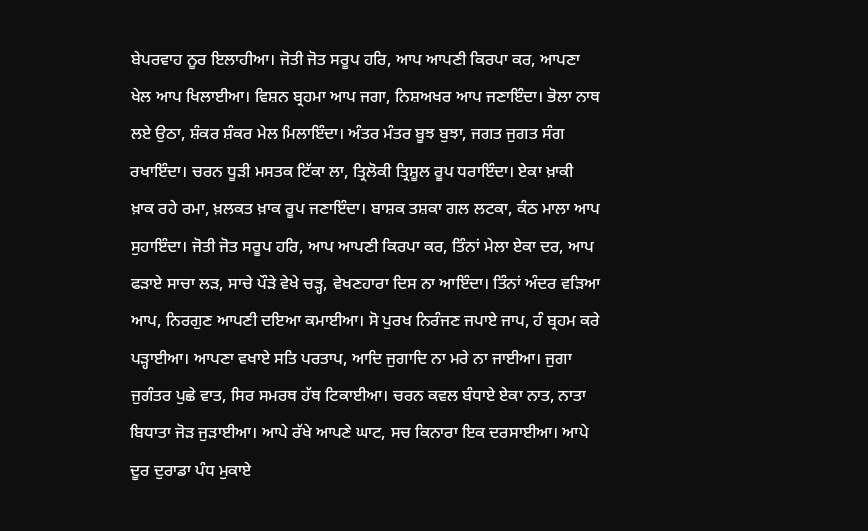ਬੇਪਰਵਾਹ ਨੂਰ ਇਲਾਹੀਆ। ਜੋਤੀ ਜੋਤ ਸਰੂਪ ਹਰਿ, ਆਪ ਆਪਣੀ ਕਿਰਪਾ ਕਰ, ਆਪਣਾ ਖੇਲ ਆਪ ਖਿਲਾਈਆ। ਵਿਸ਼ਨ ਬ੍ਰਹਮਾ ਆਪ ਜਗਾ, ਨਿਸ਼ਅਖਰ ਆਪ ਜਣਾਇੰਦਾ। ਭੋਲਾ ਨਾਥ ਲਏ ਉਠਾ, ਸ਼ੰਕਰ ਸ਼ੰਕਰ ਮੇਲ ਮਿਲਾਇੰਦਾ। ਅੰਤਰ ਮੰਤਰ ਬੂਝ ਬੁਝਾ, ਜਗਤ ਜੁਗਤ ਸੰਗ ਰਖਾਇੰਦਾ। ਚਰਨ ਧੂੜੀ ਮਸਤਕ ਟਿੱਕਾ ਲਾ, ਤ੍ਰਿਲੋਕੀ ਤ੍ਰਿਸ਼ੂਲ ਰੂਪ ਧਰਾਇੰਦਾ। ਏਕਾ ਖ਼ਾਕੀ ਖ਼ਾਕ ਰਹੇ ਰਮਾ, ਖ਼ਲਕਤ ਖ਼ਾਕ ਰੂਪ ਜਣਾਇੰਦਾ। ਬਾਸ਼ਕ ਤਸ਼ਕਾ ਗਲ ਲਟਕਾ, ਕੰਠ ਮਾਲਾ ਆਪ ਸੁਹਾਇੰਦਾ। ਜੋਤੀ ਜੋਤ ਸਰੂਪ ਹਰਿ, ਆਪ ਆਪਣੀ ਕਿਰਪਾ ਕਰ, ਤਿੰਨਾਂ ਮੇਲਾ ਏਕਾ ਦਰ, ਆਪ ਫੜਾਏ ਸਾਚਾ ਲੜ, ਸਾਚੇ ਪੌੜੇ ਵੇਖੇ ਚੜ੍ਹ, ਵੇਖਣਹਾਰਾ ਦਿਸ ਨਾ ਆਇੰਦਾ। ਤਿੰਨਾਂ ਅੰਦਰ ਵੜਿਆ ਆਪ, ਨਿਰਗੁਣ ਆਪਣੀ ਦਇਆ ਕਮਾਈਆ। ਸੋ ਪੁਰਖ ਨਿਰੰਜਣ ਜਪਾਏ ਜਾਪ, ਹੰ ਬ੍ਰਹਮ ਕਰੇ ਪੜ੍ਹਾਈਆ। ਆਪਣਾ ਵਖਾਏ ਸਤਿ ਪਰਤਾਪ, ਆਦਿ ਜੁਗਾਦਿ ਨਾ ਮਰੇ ਨਾ ਜਾਈਆ। ਜੁਗਾ ਜੁਗੰਤਰ ਪੁਛੇ ਵਾਤ, ਸਿਰ ਸਮਰਥ ਹੱਥ ਟਿਕਾਈਆ। ਚਰਨ ਕਵਲ ਬੰਧਾਏ ਏਕਾ ਨਾਤ, ਨਾਤਾ ਬਿਧਾਤਾ ਜੋੜ ਜੁੜਾਈਆ। ਆਪੇ ਰੱਖੇ ਆਪਣੇ ਘਾਟ, ਸਚ ਕਿਨਾਰਾ ਇਕ ਦਰਸਾਈਆ। ਆਪੇ ਦੂਰ ਦੁਰਾਡਾ ਪੰਧ ਮੁਕਾਏ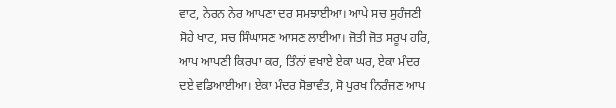ਵਾਟ, ਨੇਰਨ ਨੇਰ ਆਪਣਾ ਦਰ ਸਮਝਾਈਆ। ਆਪੇ ਸਚ ਸੁਹੰਜਣੀ ਸੋਹੇ ਖਾਟ, ਸਚ ਸਿੰਘਾਸਣ ਆਸਣ ਲਾਈਆ। ਜੋਤੀ ਜੋਤ ਸਰੂਪ ਹਰਿ, ਆਪ ਆਪਣੀ ਕਿਰਪਾ ਕਰ, ਤਿੰਨਾਂ ਵਖਾਏ ਏਕਾ ਘਰ, ਏਕਾ ਮੰਦਰ ਦਏ ਵਡਿਆਈਆ। ਏਕਾ ਮੰਦਰ ਸੋਭਾਵੰਤ, ਸੋ ਪੁਰਖ ਨਿਰੰਜਣ ਆਪ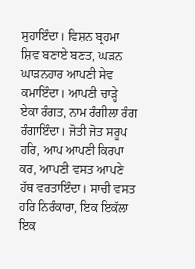ਸੁਹਾਇੰਦਾ। ਵਿਸ਼ਨ ਬ੍ਰਹਮਾ ਸ਼ਿਵ ਬਣਾਏ ਬਣਤ, ਘੜਨ ਘਾੜਨਹਾਰ ਆਪਣੀ ਸੇਵ ਕਮਾਇੰਦਾ। ਆਪਣੀ ਚਾੜ੍ਹੇ ਏਕਾ ਰੰਗਤ, ਨਾਮ ਰੰਗੀਲਾ ਰੰਗ ਰੰਗਾਇੰਦਾ। ਜੋਤੀ ਜੋਤ ਸਰੂਪ ਹਰਿ, ਆਪ ਆਪਣੀ ਕਿਰਪਾ ਕਰ, ਆਪਣੀ ਵਸਤ ਆਪਣੇ ਹੱਥ ਵਰਤਾਇੰਦਾ। ਸਾਚੀ ਵਸਤ ਹਰਿ ਨਿਰੰਕਾਰਾ, ਇਕ ਇਕੱਲਾ ਇਕ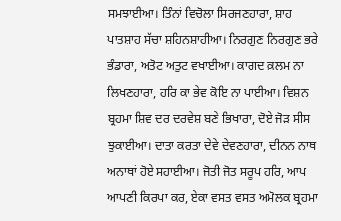ਸਮਝਾਈਆ। ਤਿੰਨਾਂ ਵਿਚੋਲਾ ਸਿਰਜਣਹਾਰਾ, ਸ਼ਾਹ ਪਾਤਸ਼ਾਹ ਸੱਚਾ ਸ਼ਹਿਨਸ਼ਾਹੀਆ। ਨਿਰਗੁਣ ਨਿਰਗੁਣ ਭਰੇ ਭੰਡਾਰਾ, ਅਤੋਟ ਅਤੁਟ ਵਖਾਈਆ। ਕਾਗਦ ਕ਼ਲਮ ਨਾ ਲਿਖਣਹਾਰਾ, ਹਰਿ ਕਾ ਭੇਵ ਕੋਇ ਨਾ ਪਾਈਆ। ਵਿਸ਼ਨ ਬ੍ਰਹਮਾ ਸ਼ਿਵ ਦਰ ਦਰਵੇਸ਼ ਬਣੇ ਭਿਖਾਰਾ, ਦੋਏ ਜੋੜ ਸੀਸ ਝੁਕਾਈਆ। ਦਾਤਾ ਕਰਤਾ ਦੇਵੇ ਦੇਵਣਹਾਰਾ, ਦੀਨਨ ਨਾਥ ਅਨਾਥਾਂ ਹੋਏ ਸਹਾਈਆ। ਜੋਤੀ ਜੋਤ ਸਰੂਪ ਹਰਿ, ਆਪ ਆਪਣੀ ਕਿਰਪਾ ਕਰ, ਏਕਾ ਵਸਤ ਵਸਤ ਅਮੋਲਕ ਬ੍ਰਹਮਾ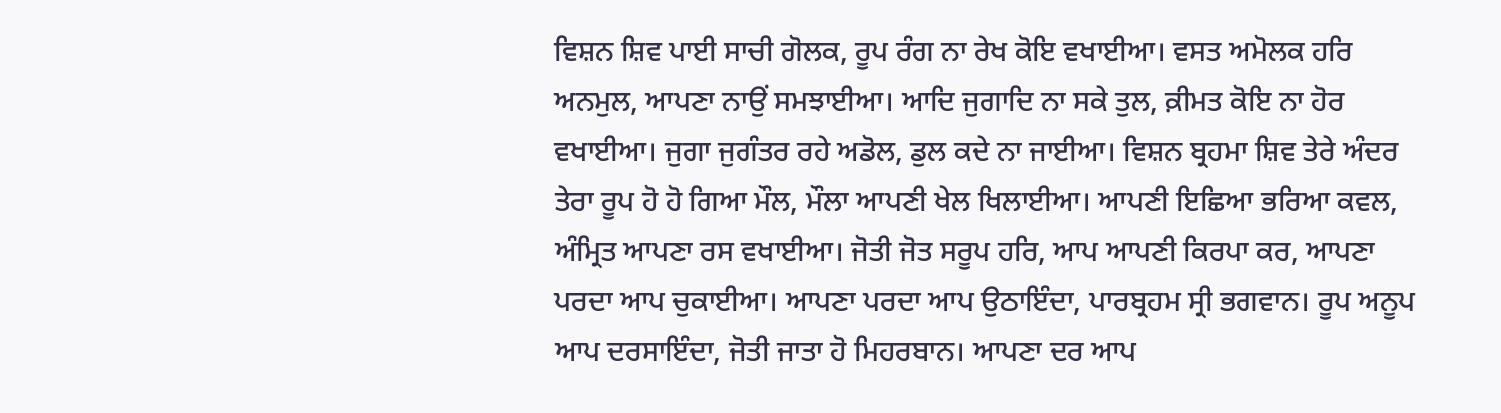ਵਿਸ਼ਨ ਸ਼ਿਵ ਪਾਈ ਸਾਚੀ ਗੋਲਕ, ਰੂਪ ਰੰਗ ਨਾ ਰੇਖ ਕੋਇ ਵਖਾਈਆ। ਵਸਤ ਅਮੋਲਕ ਹਰਿ ਅਨਮੁਲ, ਆਪਣਾ ਨਾਉਂ ਸਮਝਾਈਆ। ਆਦਿ ਜੁਗਾਦਿ ਨਾ ਸਕੇ ਤੁਲ, ਕ਼ੀਮਤ ਕੋਇ ਨਾ ਹੋਰ ਵਖਾਈਆ। ਜੁਗਾ ਜੁਗੰਤਰ ਰਹੇ ਅਡੋਲ, ਡੁਲ ਕਦੇ ਨਾ ਜਾਈਆ। ਵਿਸ਼ਨ ਬ੍ਰਹਮਾ ਸ਼ਿਵ ਤੇਰੇ ਅੰਦਰ ਤੇਰਾ ਰੂਪ ਹੋ ਹੋ ਗਿਆ ਮੌਲ, ਮੌਲਾ ਆਪਣੀ ਖੇਲ ਖਿਲਾਈਆ। ਆਪਣੀ ਇਛਿਆ ਭਰਿਆ ਕਵਲ, ਅੰਮ੍ਰਿਤ ਆਪਣਾ ਰਸ ਵਖਾਈਆ। ਜੋਤੀ ਜੋਤ ਸਰੂਪ ਹਰਿ, ਆਪ ਆਪਣੀ ਕਿਰਪਾ ਕਰ, ਆਪਣਾ ਪਰਦਾ ਆਪ ਚੁਕਾਈਆ। ਆਪਣਾ ਪਰਦਾ ਆਪ ਉਠਾਇੰਦਾ, ਪਾਰਬ੍ਰਹਮ ਸ੍ਰੀ ਭਗਵਾਨ। ਰੂਪ ਅਨੂਪ ਆਪ ਦਰਸਾਇੰਦਾ, ਜੋਤੀ ਜਾਤਾ ਹੋ ਮਿਹਰਬਾਨ। ਆਪਣਾ ਦਰ ਆਪ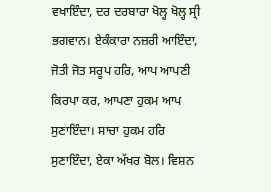ਵਖਾਇੰਦਾ, ਦਰ ਦਰਬਾਰਾ ਖੋਲ੍ਹ ਖੋਲ੍ਹ ਸ੍ਰੀ ਭਗਵਾਨ। ਏਕੰਕਾਰਾ ਨਜ਼ਰੀ ਆਇੰਦਾ, ਜੋਤੀ ਜੋਤ ਸਰੂਪ ਹਰਿ, ਆਪ ਆਪਣੀ ਕਿਰਪਾ ਕਰ, ਆਪਣਾ ਹੁਕਮ ਆਪ ਸੁਣਾਇੰਦਾ। ਸਾਚਾ ਹੁਕਮ ਹਰਿ ਸੁਣਾਇੰਦਾ, ਏਕਾ ਅੱਖਰ ਬੋਲ। ਵਿਸ਼ਨ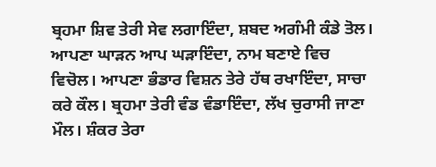ਬ੍ਰਹਮਾ ਸ਼ਿਵ ਤੇਰੀ ਸੇਵ ਲਗਾਇੰਦਾ, ਸ਼ਬਦ ਅਗੰਮੀ ਕੰਡੇ ਤੋਲ। ਆਪਣਾ ਘਾੜਨ ਆਪ ਘੜਾਇੰਦਾ, ਨਾਮ ਬਣਾਏ ਵਿਚ ਵਿਚੋਲ। ਆਪਣਾ ਭੰਡਾਰ ਵਿਸ਼ਨ ਤੇਰੇ ਹੱਥ ਰਖਾਇੰਦਾ, ਸਾਚਾ ਕਰੇ ਕੌਲ। ਬ੍ਰਹਮਾ ਤੇਰੀ ਵੰਡ ਵੰਡਾਇੰਦਾ, ਲੱਖ ਚੁਰਾਸੀ ਜਾਣਾ ਮੌਲ। ਸ਼ੰਕਰ ਤੇਰਾ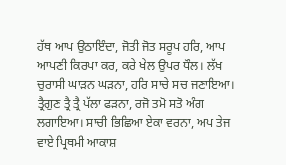ਹੱਥ ਆਪ ਉਠਾਇੰਦਾ, ਜੋਤੀ ਜੋਤ ਸਰੂਪ ਹਰਿ, ਆਪ ਆਪਣੀ ਕਿਰਪਾ ਕਰ, ਕਰੇ ਖੇਲ ਉਪਰ ਧੌਲ। ਲੱਖ ਚੁਰਾਸੀ ਘਾੜਨ ਘੜਨਾ, ਹਰਿ ਸਾਚੇ ਸਚ ਜਣਾਇਆ। ਤ੍ਰੈਗੁਣ ਤ੍ਰੈ ਤ੍ਰੈ ਪੱਲਾ ਫੜਨਾ, ਰਜੋ ਤਮੋ ਸਤੋ ਅੰਗ ਲਗਾਇਆ। ਸਾਚੀ ਭਿਛਿਆ ਏਕਾ ਵਰਨਾ, ਅਪ ਤੇਜ ਵਾਏ ਪ੍ਰਿਥਮੀ ਆਕਾਸ਼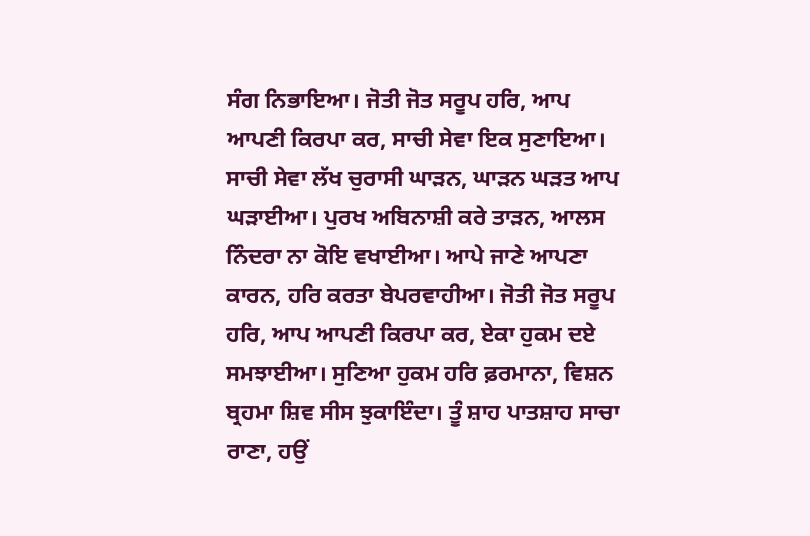ਸੰਗ ਨਿਭਾਇਆ। ਜੋਤੀ ਜੋਤ ਸਰੂਪ ਹਰਿ, ਆਪ ਆਪਣੀ ਕਿਰਪਾ ਕਰ, ਸਾਚੀ ਸੇਵਾ ਇਕ ਸੁਣਾਇਆ। ਸਾਚੀ ਸੇਵਾ ਲੱਖ ਚੁਰਾਸੀ ਘਾੜਨ, ਘਾੜਨ ਘੜਤ ਆਪ ਘੜਾਈਆ। ਪੁਰਖ ਅਬਿਨਾਸ਼ੀ ਕਰੇ ਤਾੜਨ, ਆਲਸ ਨਿੰਦਰਾ ਨਾ ਕੋਇ ਵਖਾਈਆ। ਆਪੇ ਜਾਣੇ ਆਪਣਾ ਕਾਰਨ, ਹਰਿ ਕਰਤਾ ਬੇਪਰਵਾਹੀਆ। ਜੋਤੀ ਜੋਤ ਸਰੂਪ ਹਰਿ, ਆਪ ਆਪਣੀ ਕਿਰਪਾ ਕਰ, ਏਕਾ ਹੁਕਮ ਦਏ ਸਮਝਾਈਆ। ਸੁਣਿਆ ਹੁਕਮ ਹਰਿ ਫ਼ਰਮਾਨਾ, ਵਿਸ਼ਨ ਬ੍ਰਹਮਾ ਸ਼ਿਵ ਸੀਸ ਝੁਕਾਇੰਦਾ। ਤੂੰ ਸ਼ਾਹ ਪਾਤਸ਼ਾਹ ਸਾਚਾ ਰਾਣਾ, ਹਉਂ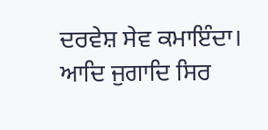ਦਰਵੇਸ਼ ਸੇਵ ਕਮਾਇੰਦਾ। ਆਦਿ ਜੁਗਾਦਿ ਸਿਰ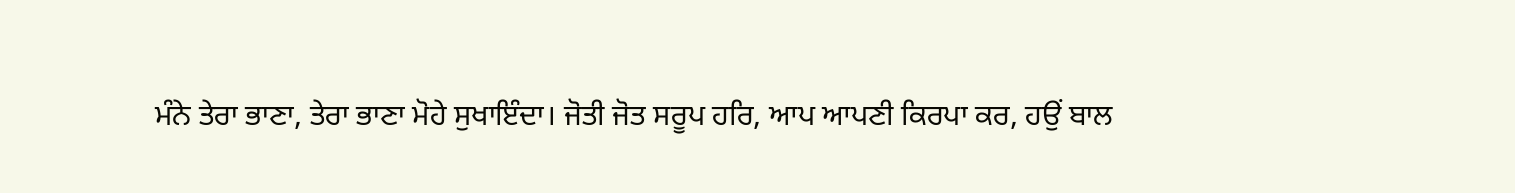ਮੰਨੇ ਤੇਰਾ ਭਾਣਾ, ਤੇਰਾ ਭਾਣਾ ਮੋਹੇ ਸੁਖਾਇੰਦਾ। ਜੋਤੀ ਜੋਤ ਸਰੂਪ ਹਰਿ, ਆਪ ਆਪਣੀ ਕਿਰਪਾ ਕਰ, ਹਉਂ ਬਾਲ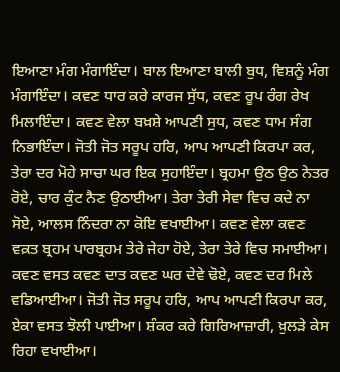ਇਆਣਾ ਮੰਗ ਮੰਗਾਇੰਦਾ। ਬਾਲ ਇਆਣਾ ਬਾਲੀ ਬੁਧ, ਵਿਸ਼ਨੂੰ ਮੰਗ ਮੰਗਾਇੰਦਾ। ਕਵਣ ਧਾਰ ਕਰੇ ਕਾਰਜ ਸੁੱਧ, ਕਵਣ ਰੂਪ ਰੰਗ ਰੇਖ ਮਿਲਾਇੰਦਾ। ਕਵਣ ਵੇਲਾ ਬਖ਼ਸ਼ੇ ਆਪਣੀ ਸੁਧ, ਕਵਣ ਧਾਮ ਸੰਗ ਨਿਭਾਇੰਦਾ। ਜੋਤੀ ਜੋਤ ਸਰੂਪ ਹਰਿ, ਆਪ ਆਪਣੀ ਕਿਰਪਾ ਕਰ, ਤੇਰਾ ਦਰ ਮੋਹੇ ਸਾਚਾ ਘਰ ਇਕ ਸੁਹਾਇੰਦਾ। ਬ੍ਰਹਮਾ ਉਠ ਉਠ ਨੇਤਰ ਰੋਏ, ਚਾਰ ਕੁੰਟ ਨੈਣ ਉਠਾਈਆ। ਤੇਰਾ ਤੇਰੀ ਸੇਵਾ ਵਿਚ ਕਦੇ ਨਾ ਸੋਏ, ਆਲਸ ਨਿੰਦਰਾ ਨਾ ਕੋਇ ਵਖਾਈਆ। ਕਵਣ ਵੇਲਾ ਕਵਣ ਵਕ਼ਤ ਬ੍ਰਹਮ ਪਾਰਬ੍ਰਹਮ ਤੇਰੇ ਜੇਹਾ ਹੋਏ, ਤੇਰਾ ਤੇਰੇ ਵਿਚ ਸਮਾਈਆ। ਕਵਣ ਵਸਤ ਕਵਣ ਦਾਤ ਕਵਣ ਘਰ ਦੇਵੇ ਢੋਏ, ਕਵਣ ਦਰ ਮਿਲੇ ਵਡਿਆਈਆ। ਜੋਤੀ ਜੋਤ ਸਰੂਪ ਹਰਿ, ਆਪ ਆਪਣੀ ਕਿਰਪਾ ਕਰ, ਏਕਾ ਵਸਤ ਝੋਲੀ ਪਾਈਆ। ਸ਼ੰਕਰ ਕਰੇ ਗਿਰਿਆਜ਼ਾਰੀ, ਖ਼ੁਲੜੇ ਕੇਸ ਰਿਹਾ ਵਖਾਈਆ।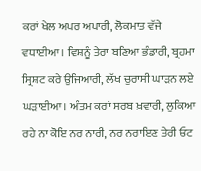ਕਰਾਂ ਖੇਲ ਅਪਰ ਅਪਾਰੀ, ਲੋਕਮਾਤ ਵੱਜੇ ਵਧਾਈਆ। ਵਿਸ਼ਨੂੰ ਤੇਰਾ ਬਣਿਆ ਭੰਡਾਰੀ, ਬ੍ਰਹਮਾ ਸ੍ਰਿਸ਼ਟ ਕਰੇ ਉਜਿਆਰੀ, ਲੱਖ ਚੁਰਾਸੀ ਘਾੜਨ ਲਏ ਘੜਾਈਆ। ਅੰਤਮ ਕਰਾਂ ਸਰਬ ਖ਼ਵਾਰੀ, ਲੁਕਿਆ ਰਹੇ ਨਾ ਕੋਇ ਨਰ ਨਾਰੀ, ਨਰ ਨਰਾਇਣ ਤੇਰੀ ਓਟ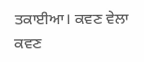ਤਕਾਈਆ। ਕਵਣ ਵੇਲਾ ਕਵਣ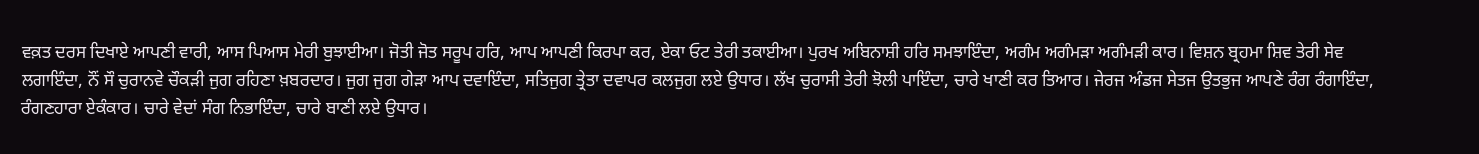ਵਕ਼ਤ ਦਰਸ ਦਿਖਾਏ ਆਪਣੀ ਵਾਰੀ, ਆਸ ਪਿਆਸ ਮੇਰੀ ਬੁਝਾਈਆ। ਜੋਤੀ ਜੋਤ ਸਰੂਪ ਹਰਿ, ਆਪ ਆਪਣੀ ਕਿਰਪਾ ਕਰ, ਏਕਾ ਓਟ ਤੇਰੀ ਤਕਾਈਆ। ਪੁਰਖ ਅਬਿਨਾਸ਼ੀ ਹਰਿ ਸਮਝਾਇੰਦਾ, ਅਗੰਮ ਅਗੰਮੜਾ ਅਗੰਮੜੀ ਕਾਰ। ਵਿਸ਼ਨ ਬ੍ਰਹਮਾ ਸ਼ਿਵ ਤੇਰੀ ਸੇਵ ਲਗਾਇੰਦਾ, ਨੌਂ ਸੌ ਚੁਰਾਨਵੇ ਚੌਕੜੀ ਜੁਗ ਰਹਿਣਾ ਖ਼ਬਰਦਾਰ। ਜੁਗ ਜੁਗ ਗੇੜਾ ਆਪ ਦਵਾਇੰਦਾ, ਸਤਿਜੁਗ ਤ੍ਰੇਤਾ ਦਵਾਪਰ ਕਲਜੁਗ ਲਏ ਉਧਾਰ। ਲੱਖ ਚੁਰਾਸੀ ਤੇਰੀ ਝੋਲੀ ਪਾਇੰਦਾ, ਚਾਰੇ ਖਾਣੀ ਕਰ ਤਿਆਰ। ਜੇਰਜ ਅੰਡਜ ਸੇਤਜ ਉਤਭੁਜ ਆਪਣੇ ਰੰਗ ਰੰਗਾਇੰਦਾ, ਰੰਗਣਹਾਰਾ ਏਕੰਕਾਰ। ਚਾਰੇ ਵੇਦਾਂ ਸੰਗ ਨਿਭਾਇੰਦਾ, ਚਾਰੇ ਬਾਣੀ ਲਏ ਉਧਾਰ।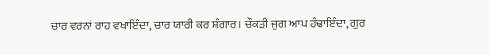ਚਾਰ ਵਰਨਾਂ ਰਾਹ ਵਖਾਇੰਦਾ, ਚਾਰ ਯਾਰੀ ਕਰ ਸ਼ੰਗਾਰ। ਚੌਕੜੀ ਜੁਗ ਆਪ ਹੰਢਾਇੰਦਾ, ਗੁਰ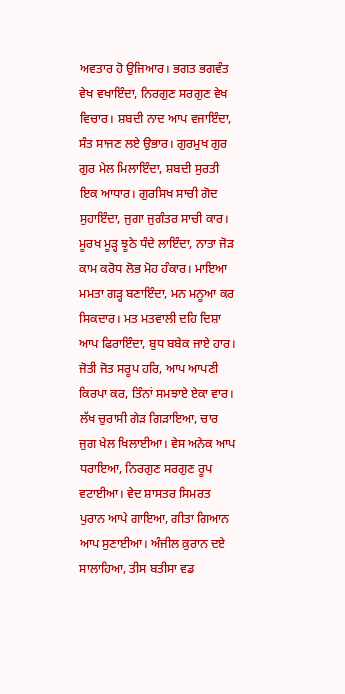ਅਵਤਾਰ ਹੋ ਉਜਿਆਰ। ਭਗਤ ਭਗਵੰਤ ਵੇਖ ਵਖਾਇੰਦਾ, ਨਿਰਗੁਣ ਸਰਗੁਣ ਵੇਖ ਵਿਚਾਰ। ਸ਼ਬਦੀ ਨਾਦ ਆਪ ਵਜਾਇੰਦਾ, ਸੰਤ ਸਾਜਣ ਲਏ ਉਭਾਰ। ਗੁਰਮੁਖ ਗੁਰ ਗੁਰ ਮੇਲ ਮਿਲਾਇੰਦਾ, ਸ਼ਬਦੀ ਸੁਰਤੀ ਇਕ ਆਧਾਰ। ਗੁਰਸਿਖ ਸਾਚੀ ਗੋਦ ਸੁਹਾਇੰਦਾ, ਜੁਗਾ ਜੁਗੰਤਰ ਸਾਚੀ ਕਾਰ। ਮੂਰਖ ਮੂੜ੍ਹ ਝੂਠੇ ਧੰਦੇ ਲਾਇੰਦਾ, ਨਾਤਾ ਜੋੜ ਕਾਮ ਕਰੋਧ ਲੋਭ ਮੋਹ ਹੰਕਾਰ। ਮਾਇਆ ਮਮਤਾ ਗੜ੍ਹ ਬਣਾਇੰਦਾ, ਮਨ ਮਨੂਆ ਕਰ ਸਿਕਦਾਰ। ਮਤ ਮਤਵਾਲੀ ਦਹਿ ਦਿਸ਼ਾ ਆਪ ਫਿਰਾਇੰਦਾ, ਬੁਧ ਬਬੇਕ ਜਾਏ ਹਾਰ। ਜੋਤੀ ਜੋਤ ਸਰੂਪ ਹਰਿ, ਆਪ ਆਪਣੀ ਕਿਰਪਾ ਕਰ, ਤਿੰਨਾਂ ਸਮਝਾਏ ਏਕਾ ਵਾਰ। ਲੱਖ ਚੁਰਾਸੀ ਗੇੜ ਗਿੜਾਇਆ, ਚਾਰ ਜੁਗ ਖੇਲ ਖਿਲਾਈਆ। ਵੇਸ ਅਨੇਕ ਆਪ ਧਰਾਇਆ, ਨਿਰਗੁਣ ਸਰਗੁਣ ਰੂਪ ਵਟਾਈਆ। ਵੇਦ ਸ਼ਾਸਤਰ ਸਿਮਰਤ ਪੁਰਾਨ ਆਪੇ ਗਾਇਆ, ਗੀਤਾ ਗਿਆਨ ਆਪ ਸੁਣਾਈਆ। ਅੰਜੀਲ ਕ਼ੁਰਾਨ ਦਏ ਸਾਲਾਹਿਆ, ਤੀਸ ਬਤੀਸਾ ਵਡ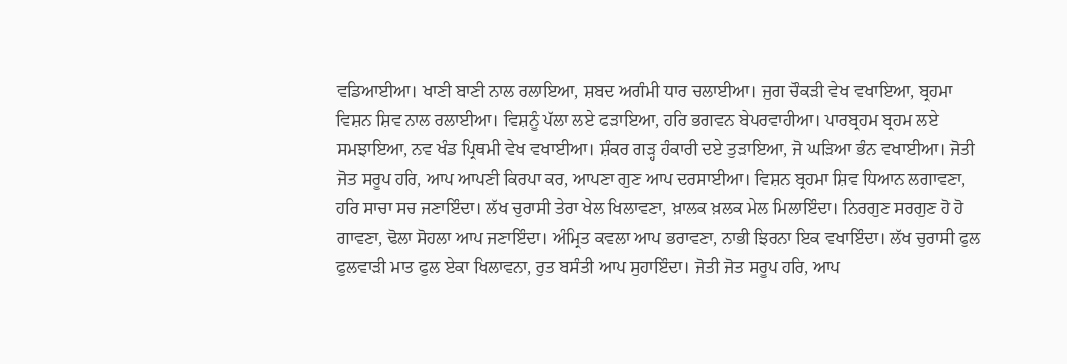ਵਡਿਆਈਆ। ਖਾਣੀ ਬਾਣੀ ਨਾਲ ਰਲਾਇਆ, ਸ਼ਬਦ ਅਗੰਮੀ ਧਾਰ ਚਲਾਈਆ। ਜੁਗ ਚੌਕੜੀ ਵੇਖ ਵਖਾਇਆ, ਬ੍ਰਹਮਾ ਵਿਸ਼ਨ ਸ਼ਿਵ ਨਾਲ ਰਲਾਈਆ। ਵਿਸ਼ਨੂੰ ਪੱਲਾ ਲਏ ਫੜਾਇਆ, ਹਰਿ ਭਗਵਨ ਬੇਪਰਵਾਹੀਆ। ਪਾਰਬ੍ਰਹਮ ਬ੍ਰਹਮ ਲਏ ਸਮਝਾਇਆ, ਨਵ ਖੰਡ ਪ੍ਰਿਥਮੀ ਵੇਖ ਵਖਾਈਆ। ਸ਼ੰਕਰ ਗੜ੍ਹ ਹੰਕਾਰੀ ਦਏ ਤੁੜਾਇਆ, ਜੋ ਘੜਿਆ ਭੰਨ ਵਖਾਈਆ। ਜੋਤੀ ਜੋਤ ਸਰੂਪ ਹਰਿ, ਆਪ ਆਪਣੀ ਕਿਰਪਾ ਕਰ, ਆਪਣਾ ਗੁਣ ਆਪ ਦਰਸਾਈਆ। ਵਿਸ਼ਨ ਬ੍ਰਹਮਾ ਸ਼ਿਵ ਧਿਆਨ ਲਗਾਵਣਾ, ਹਰਿ ਸਾਚਾ ਸਚ ਜਣਾਇੰਦਾ। ਲੱਖ ਚੁਰਾਸੀ ਤੇਰਾ ਖੇਲ ਖਿਲਾਵਣਾ, ਖ਼ਾਲਕ ਖ਼ਲਕ ਮੇਲ ਮਿਲਾਇੰਦਾ। ਨਿਰਗੁਣ ਸਰਗੁਣ ਹੋ ਹੋ ਗਾਵਣਾ, ਢੋਲਾ ਸੋਹਲਾ ਆਪ ਜਣਾਇੰਦਾ। ਅੰਮ੍ਰਿਤ ਕਵਲਾ ਆਪ ਭਰਾਵਣਾ, ਨਾਭੀ ਝਿਰਨਾ ਇਕ ਵਖਾਇੰਦਾ। ਲੱਖ ਚੁਰਾਸੀ ਫੁਲ ਫੁਲਵਾੜੀ ਮਾਤ ਫੁਲ ਏਕਾ ਖਿਲਾਵਨਾ, ਰੁਤ ਬਸੰਤੀ ਆਪ ਸੁਹਾਇੰਦਾ। ਜੋਤੀ ਜੋਤ ਸਰੂਪ ਹਰਿ, ਆਪ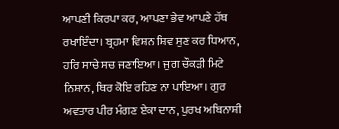ਆਪਣੀ ਕਿਰਪਾ ਕਰ, ਆਪਣਾ ਭੇਵ ਆਪਣੇ ਹੱਥ ਰਖਾਇੰਦਾ। ਬ੍ਰਹਮਾ ਵਿਸ਼ਨ ਸ਼ਿਵ ਸੁਣ ਕਰ ਧਿਆਨ, ਹਰਿ ਸਾਚੇ ਸਚ ਜਣਾਇਆ। ਜੁਗ ਚੌਕੜੀ ਮਿਟੇ ਨਿਸ਼ਾਨ, ਥਿਰ ਕੋਇ ਰਹਿਣ ਨਾ ਪਾਇਆ। ਗੁਰ ਅਵਤਾਰ ਪੀਰ ਮੰਗਣ ਏਕਾ ਦਾਨ, ਪੁਰਖ ਅਬਿਨਾਸ਼ੀ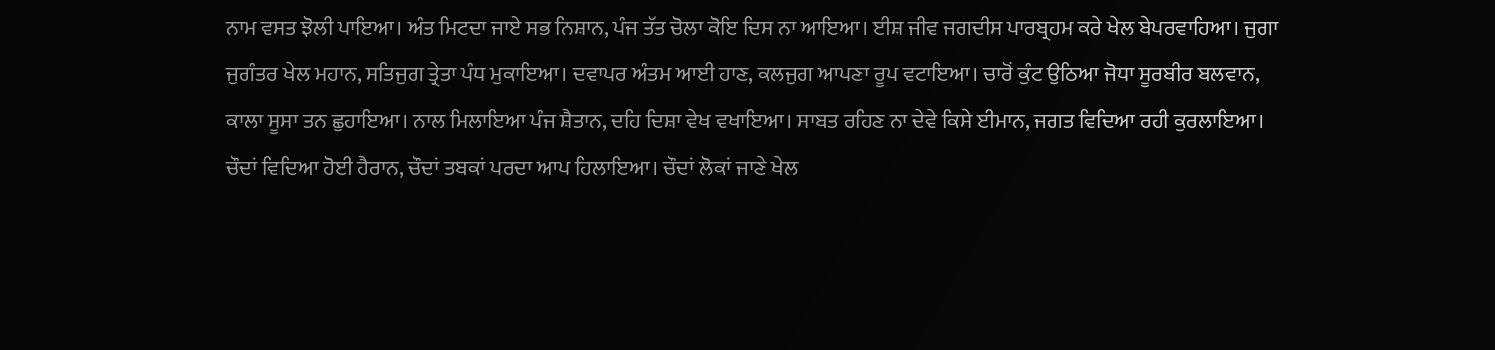ਨਾਮ ਵਸਤ ਝੋਲੀ ਪਾਇਆ। ਅੰਤ ਮਿਟਦਾ ਜਾਏ ਸਭ ਨਿਸ਼ਾਨ, ਪੰਜ ਤੱਤ ਚੋਲਾ ਕੋਇ ਦਿਸ ਨਾ ਆਇਆ। ਈਸ਼ ਜੀਵ ਜਗਦੀਸ ਪਾਰਬ੍ਰਹਮ ਕਰੇ ਖੇਲ ਬੇਪਰਵਾਹਿਆ। ਜੁਗਾ ਜੁਗੰਤਰ ਖੇਲ ਮਹਾਨ, ਸਤਿਜੁਗ ਤ੍ਰੇਤਾ ਪੰਧ ਮੁਕਾਇਆ। ਦਵਾਪਰ ਅੰਤਮ ਆਈ ਹਾਣ, ਕਲਜੁਗ ਆਪਣਾ ਰੂਪ ਵਟਾਇਆ। ਚਾਰੋਂ ਕੁੰਟ ਉਠਿਆ ਜੋਧਾ ਸੂਰਬੀਰ ਬਲਵਾਨ, ਕਾਲਾ ਸੂਸਾ ਤਨ ਛੁਹਾਇਆ। ਨਾਲ ਮਿਲਾਇਆ ਪੰਜ ਸ਼ੈਤਾਨ, ਦਹਿ ਦਿਸ਼ਾ ਵੇਖ ਵਖਾਇਆ। ਸਾਬਤ ਰਹਿਣ ਨਾ ਦੇਵੇ ਕਿਸੇ ਈਮਾਨ, ਜਗਤ ਵਿਦਿਆ ਰਹੀ ਕੁਰਲਾਇਆ। ਚੌਦਾਂ ਵਿਦਿਆ ਹੋਈ ਹੈਰਾਨ, ਚੌਦਾਂ ਤਬਕਾਂ ਪਰਦਾ ਆਪ ਹਿਲਾਇਆ। ਚੌਦਾਂ ਲੋਕਾਂ ਜਾਣੇ ਖੇਲ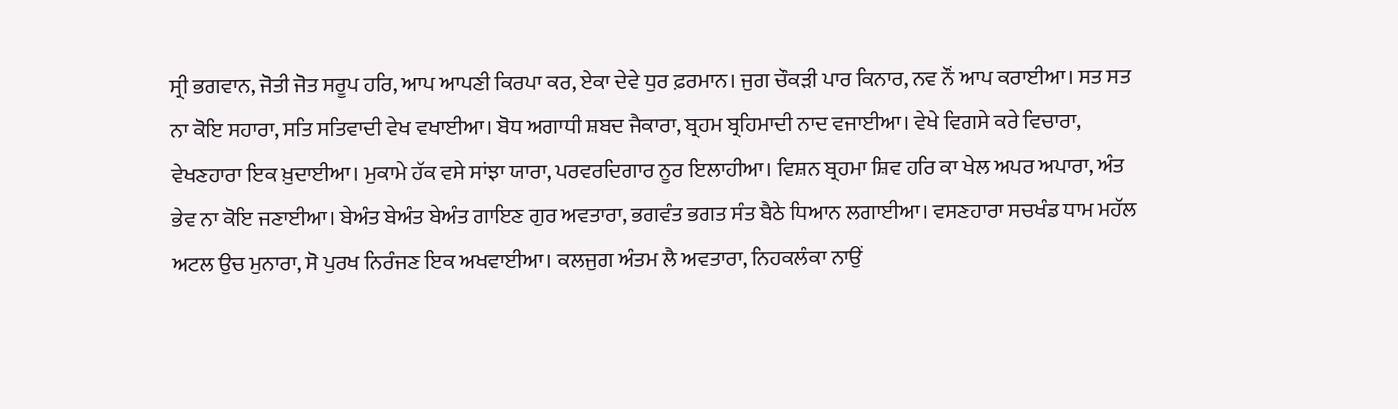ਸ੍ਰੀ ਭਗਵਾਨ, ਜੋਤੀ ਜੋਤ ਸਰੂਪ ਹਰਿ, ਆਪ ਆਪਣੀ ਕਿਰਪਾ ਕਰ, ਏਕਾ ਦੇਵੇ ਧੁਰ ਫ਼ਰਮਾਨ। ਜੁਗ ਚੌਕੜੀ ਪਾਰ ਕਿਨਾਰ, ਨਵ ਨੌਂ ਆਪ ਕਰਾਈਆ। ਸਤ ਸਤ ਨਾ ਕੋਇ ਸਹਾਰਾ, ਸਤਿ ਸਤਿਵਾਦੀ ਵੇਖ ਵਖਾਈਆ। ਬੋਧ ਅਗਾਧੀ ਸ਼ਬਦ ਜੈਕਾਰਾ, ਬ੍ਰਹਮ ਬ੍ਰਹਿਮਾਦੀ ਨਾਦ ਵਜਾਈਆ। ਵੇਖੇ ਵਿਗਸੇ ਕਰੇ ਵਿਚਾਰਾ, ਵੇਖਣਹਾਰਾ ਇਕ ਖ਼ੁਦਾਈਆ। ਮੁਕਾਮੇ ਹੱਕ ਵਸੇ ਸਾਂਝਾ ਯਾਰਾ, ਪਰਵਰਦਿਗਾਰ ਨੂਰ ਇਲਾਹੀਆ। ਵਿਸ਼ਨ ਬ੍ਰਹਮਾ ਸ਼ਿਵ ਹਰਿ ਕਾ ਖੇਲ ਅਪਰ ਅਪਾਰਾ, ਅੰਤ ਭੇਵ ਨਾ ਕੋਇ ਜਣਾਈਆ। ਬੇਅੰਤ ਬੇਅੰਤ ਬੇਅੰਤ ਗਾਇਣ ਗੁਰ ਅਵਤਾਰਾ, ਭਗਵੰਤ ਭਗਤ ਸੰਤ ਬੈਠੇ ਧਿਆਨ ਲਗਾਈਆ। ਵਸਣਹਾਰਾ ਸਚਖੰਡ ਧਾਮ ਮਹੱਲ ਅਟਲ ਉਚ ਮੁਨਾਰਾ, ਸੋ ਪੁਰਖ ਨਿਰੰਜਣ ਇਕ ਅਖਵਾਈਆ। ਕਲਜੁਗ ਅੰਤਮ ਲੈ ਅਵਤਾਰਾ, ਨਿਹਕਲੰਕਾ ਨਾਉਂ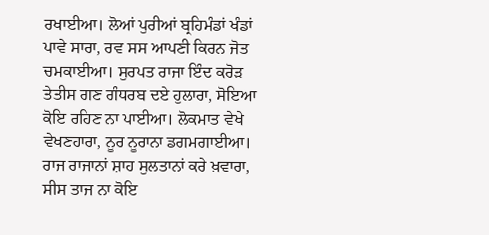ਰਖਾਈਆ। ਲੋਆਂ ਪੁਰੀਆਂ ਬ੍ਰਹਿਮੰਡਾਂ ਖੰਡਾਂ ਪਾਵੇ ਸਾਰਾ, ਰਵ ਸਸ ਆਪਣੀ ਕਿਰਨ ਜੋਤ ਚਮਕਾਈਆ। ਸੁਰਪਤ ਰਾਜਾ ਇੰਦ ਕਰੋੜ ਤੇਤੀਸ ਗਣ ਗੰਧਰਬ ਦਏ ਹੁਲਾਰਾ, ਸੋਇਆ ਕੋਇ ਰਹਿਣ ਨਾ ਪਾਈਆ। ਲੋਕਮਾਤ ਵੇਖੇ ਵੇਖਣਹਾਰਾ, ਨੂਰ ਨੂਰਾਨਾ ਡਗਮਗਾਈਆ। ਰਾਜ ਰਾਜਾਨਾਂ ਸ਼ਾਹ ਸੁਲਤਾਨਾਂ ਕਰੇ ਖ਼ਵਾਰਾ, ਸੀਸ ਤਾਜ ਨਾ ਕੋਇ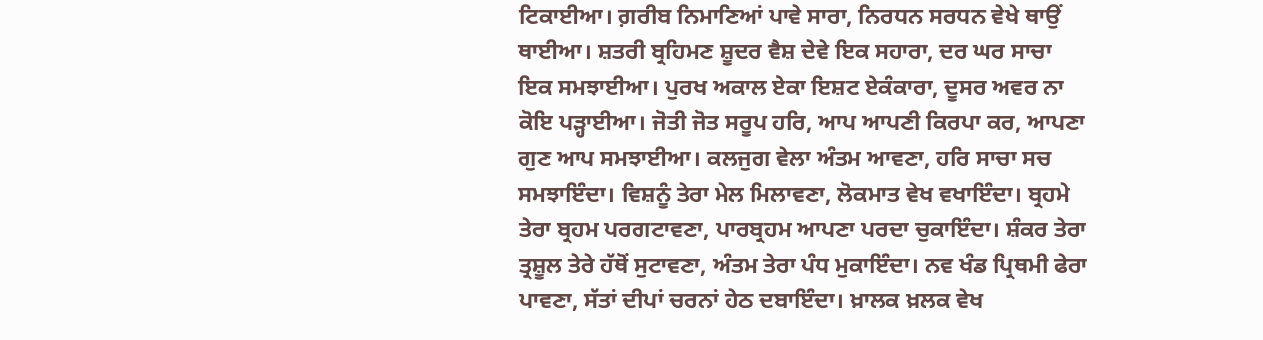ਟਿਕਾਈਆ। ਗ਼ਰੀਬ ਨਿਮਾਣਿਆਂ ਪਾਵੇ ਸਾਰਾ, ਨਿਰਧਨ ਸਰਧਨ ਵੇਖੇ ਥਾਉਂ ਥਾਈਆ। ਸ਼ਤਰੀ ਬ੍ਰਹਿਮਣ ਸ਼ੂਦਰ ਵੈਸ਼ ਦੇਵੇ ਇਕ ਸਹਾਰਾ, ਦਰ ਘਰ ਸਾਚਾ ਇਕ ਸਮਝਾਈਆ। ਪੁਰਖ ਅਕਾਲ ਏਕਾ ਇਸ਼ਟ ਏਕੰਕਾਰਾ, ਦੂਸਰ ਅਵਰ ਨਾ ਕੋਇ ਪੜ੍ਹਾਈਆ। ਜੋਤੀ ਜੋਤ ਸਰੂਪ ਹਰਿ, ਆਪ ਆਪਣੀ ਕਿਰਪਾ ਕਰ, ਆਪਣਾ ਗੁਣ ਆਪ ਸਮਝਾਈਆ। ਕਲਜੁਗ ਵੇਲਾ ਅੰਤਮ ਆਵਣਾ, ਹਰਿ ਸਾਚਾ ਸਚ ਸਮਝਾਇੰਦਾ। ਵਿਸ਼ਨੂੰ ਤੇਰਾ ਮੇਲ ਮਿਲਾਵਣਾ, ਲੋਕਮਾਤ ਵੇਖ ਵਖਾਇੰਦਾ। ਬ੍ਰਹਮੇ ਤੇਰਾ ਬ੍ਰਹਮ ਪਰਗਟਾਵਣਾ, ਪਾਰਬ੍ਰਹਮ ਆਪਣਾ ਪਰਦਾ ਚੁਕਾਇੰਦਾ। ਸ਼ੰਕਰ ਤੇਰਾ ਤ੍ਰਸ਼ੂਲ ਤੇਰੇ ਹੱਥੋਂ ਸੁਟਾਵਣਾ, ਅੰਤਮ ਤੇਰਾ ਪੰਧ ਮੁਕਾਇੰਦਾ। ਨਵ ਖੰਡ ਪ੍ਰਿਥਮੀ ਫੇਰਾ ਪਾਵਣਾ, ਸੱਤਾਂ ਦੀਪਾਂ ਚਰਨਾਂ ਹੇਠ ਦਬਾਇੰਦਾ। ਖ਼ਾਲਕ ਖ਼ਲਕ ਵੇਖ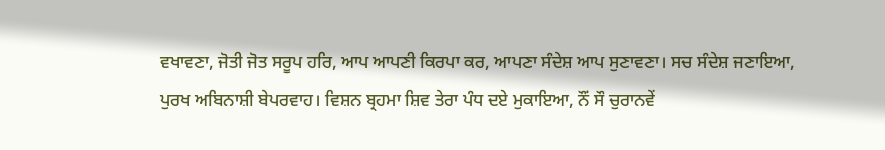ਵਖਾਵਣਾ, ਜੋਤੀ ਜੋਤ ਸਰੂਪ ਹਰਿ, ਆਪ ਆਪਣੀ ਕਿਰਪਾ ਕਰ, ਆਪਣਾ ਸੰਦੇਸ਼ ਆਪ ਸੁਣਾਵਣਾ। ਸਚ ਸੰਦੇਸ਼ ਜਣਾਇਆ, ਪੁਰਖ ਅਬਿਨਾਸ਼ੀ ਬੇਪਰਵਾਹ। ਵਿਸ਼ਨ ਬ੍ਰਹਮਾ ਸ਼ਿਵ ਤੇਰਾ ਪੰਧ ਦਏ ਮੁਕਾਇਆ, ਨੌਂ ਸੌ ਚੁਰਾਨਵੇਂ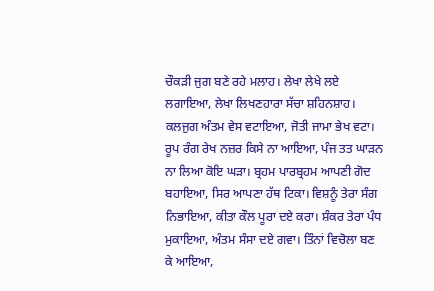ਚੌਕੜੀ ਜੁਗ ਬਣੇ ਰਹੇ ਮਲਾਹ। ਲੇਖਾ ਲੇਖੇ ਲਏ ਲਗਾਇਆ, ਲੇਖਾ ਲਿਖਣਹਾਰਾ ਸੱਚਾ ਸ਼ਹਿਨਸ਼ਾਹ। ਕਲਜੁਗ ਅੰਤਮ ਵੇਸ ਵਟਾਇਆ, ਜੋਤੀ ਜਾਮਾ ਭੇਖ ਵਟਾ। ਰੂਪ ਰੰਗ ਰੇਖ ਨਜ਼ਰ ਕਿਸੇ ਨਾ ਆਇਆ, ਪੰਜ ਤਤ ਘਾੜਨ ਨਾ ਲਿਆ ਕੋਇ ਘੜਾ। ਬ੍ਰਹਮ ਪਾਰਬ੍ਰਹਮ ਆਪਣੀ ਗੋਦ ਬਹਾਇਆ, ਸਿਰ ਆਪਣਾ ਹੱਥ ਟਿਕਾ। ਵਿਸ਼ਨੂੰ ਤੇਰਾ ਸੰਗ ਨਿਭਾਇਆ, ਕੀਤਾ ਕੌਲ ਪੂਰਾ ਦਏ ਕਰਾ। ਸ਼ੰਕਰ ਤੇਰਾ ਪੰਧ ਮੁਕਾਇਆ, ਅੰਤਮ ਸੰਸਾ ਦਏ ਗਵਾ। ਤਿੰਨਾਂ ਵਿਚੋਲਾ ਬਣ ਕੇ ਆਇਆ,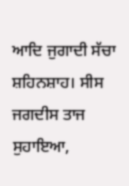ਆਦਿ ਜੁਗਾਦੀ ਸੱਚਾ ਸ਼ਹਿਨਸ਼ਾਹ। ਸੀਸ ਜਗਦੀਸ ਤਾਜ ਸੁਹਾਇਆ,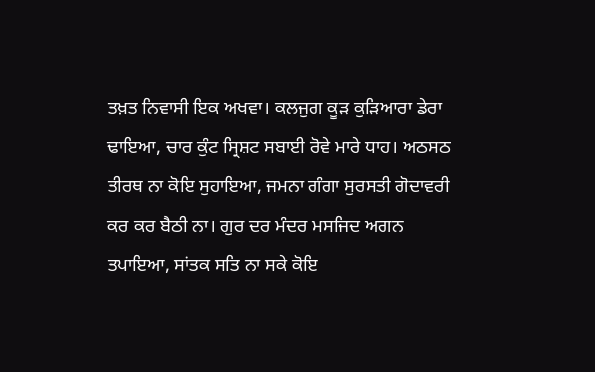ਤਖ਼ਤ ਨਿਵਾਸੀ ਇਕ ਅਖਵਾ। ਕਲਜੁਗ ਕੂੜ ਕੁੜਿਆਰਾ ਡੇਰਾ ਢਾਇਆ, ਚਾਰ ਕੁੰਟ ਸ੍ਰਿਸ਼ਟ ਸਬਾਈ ਰੋਵੇ ਮਾਰੇ ਧਾਹ। ਅਠਸਠ ਤੀਰਥ ਨਾ ਕੋਇ ਸੁਹਾਇਆ, ਜਮਨਾ ਗੰਗਾ ਸੁਰਸਤੀ ਗੋਦਾਵਰੀ ਕਰ ਕਰ ਬੈਠੀ ਨਾ। ਗੁਰ ਦਰ ਮੰਦਰ ਮਸਜਿਦ ਅਗਨ ਤਪਾਇਆ, ਸਾਂਤਕ ਸਤਿ ਨਾ ਸਕੇ ਕੋਇ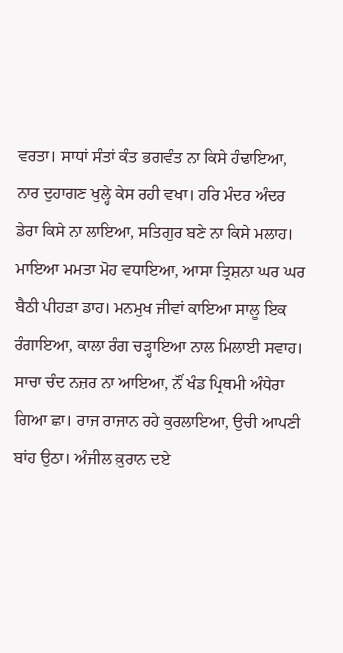ਵਰਤਾ। ਸਾਧਾਂ ਸੰਤਾਂ ਕੰਤ ਭਗਵੰਤ ਨਾ ਕਿਸੇ ਹੰਢਾਇਆ, ਨਾਰ ਦੁਹਾਗਣ ਖੁਲ੍ਹੇ ਕੇਸ ਰਹੀ ਵਖਾ। ਹਰਿ ਮੰਦਰ ਅੰਦਰ ਡੇਰਾ ਕਿਸੇ ਨਾ ਲਾਇਆ, ਸਤਿਗੁਰ ਬਣੇ ਨਾ ਕਿਸੇ ਮਲਾਹ। ਮਾਇਆ ਮਮਤਾ ਮੋਹ ਵਧਾਇਆ, ਆਸਾ ਤ੍ਰਿਸ਼ਨਾ ਘਰ ਘਰ ਬੈਠੀ ਪੀਹੜਾ ਡਾਹ। ਮਨਮੁਖ ਜੀਵਾਂ ਕਾਇਆ ਸਾਲੂ ਇਕ ਰੰਗਾਇਆ, ਕਾਲਾ ਰੰਗ ਚੜ੍ਹਾਇਆ ਨਾਲ ਮਿਲਾਈ ਸਵਾਹ। ਸਾਚਾ ਚੰਦ ਨਜ਼ਰ ਨਾ ਆਇਆ, ਨੌਂ ਖੰਡ ਪ੍ਰਿਥਮੀ ਅੰਧੇਰਾ ਗਿਆ ਛਾ। ਰਾਜ ਰਾਜਾਨ ਰਹੇ ਕੁਰਲਾਇਆ, ਉਚੀ ਆਪਣੀ ਬਾਂਹ ਉਠਾ। ਅੰਜੀਲ ਕ਼ੁਰਾਨ ਦਏ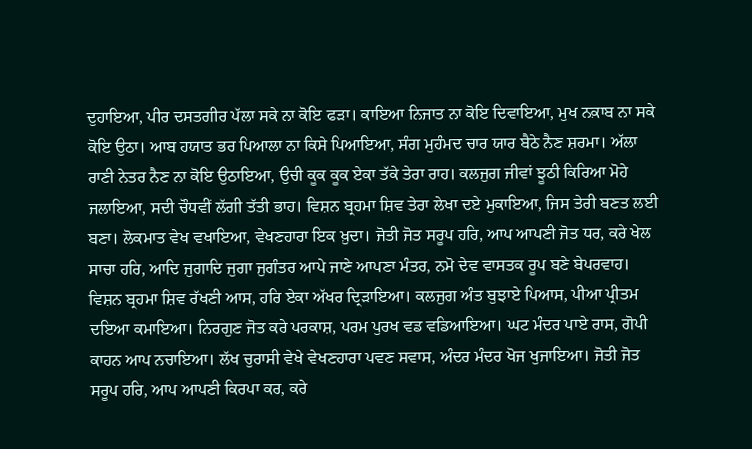ਦੁਹਾਇਆ, ਪੀਰ ਦਸਤਗੀਰ ਪੱਲਾ ਸਕੇ ਨਾ ਕੋਇ ਫੜਾ। ਕਾਇਆ ਨਿਜਾਤ ਨਾ ਕੋਇ ਦਿਵਾਇਆ, ਮੁਖ ਨਕ਼ਾਬ ਨਾ ਸਕੇ ਕੋਇ ਉਠਾ। ਆਬ ਹਯਾਤ ਭਰ ਪਿਆਲਾ ਨਾ ਕਿਸੇ ਪਿਆਇਆ, ਸੰਗ ਮੁਹੰਮਦ ਚਾਰ ਯਾਰ ਬੈਠੇ ਨੈਣ ਸ਼ਰਮਾ। ਅੱਲਾ ਰਾਣੀ ਨੇਤਰ ਨੈਣ ਨਾ ਕੋਇ ਉਠਾਇਆ, ਉਚੀ ਕੂਕ ਕੂਕ ਏਕਾ ਤੱਕੇ ਤੇਰਾ ਰਾਹ। ਕਲਜੁਗ ਜੀਵਾਂ ਝੂਠੀ ਕਿਰਿਆ ਮੋਹੇ ਜਲਾਇਆ, ਸਦੀ ਚੌਧਵੀਂ ਲੱਗੀ ਤੱਤੀ ਭਾਹ। ਵਿਸ਼ਨ ਬ੍ਰਹਮਾ ਸ਼ਿਵ ਤੇਰਾ ਲੇਖਾ ਦਏ ਮੁਕਾਇਆ, ਜਿਸ ਤੇਰੀ ਬਣਤ ਲਈ ਬਣਾ। ਲੋਕਮਾਤ ਵੇਖ ਵਖਾਇਆ, ਵੇਖਣਹਾਰਾ ਇਕ ਖ਼ੁਦਾ। ਜੋਤੀ ਜੋਤ ਸਰੂਪ ਹਰਿ, ਆਪ ਆਪਣੀ ਜੋਤ ਧਰ, ਕਰੇ ਖੇਲ ਸਾਚਾ ਹਰਿ, ਆਦਿ ਜੁਗਾਦਿ ਜੁਗਾ ਜੁਗੰਤਰ ਆਪੇ ਜਾਣੇ ਆਪਣਾ ਮੰਤਰ, ਨਮੋ ਦੇਵ ਵਾਸਤਕ ਰੂਪ ਬਣੇ ਬੇਪਰਵਾਹ। ਵਿਸ਼ਨ ਬ੍ਰਹਮਾ ਸ਼ਿਵ ਰੱਖਣੀ ਆਸ, ਹਰਿ ਏਕਾ ਅੱਖਰ ਦ੍ਰਿੜਾਇਆ। ਕਲਜੁਗ ਅੰਤ ਬੁਝਾਏ ਪਿਆਸ, ਪੀਆ ਪ੍ਰੀਤਮ ਦਇਆ ਕਮਾਇਆ। ਨਿਰਗੁਣ ਜੋਤ ਕਰੇ ਪਰਕਾਸ਼, ਪਰਮ ਪੁਰਖ ਵਡ ਵਡਿਆਇਆ। ਘਟ ਮੰਦਰ ਪਾਏ ਰਾਸ, ਗੋਪੀ ਕਾਹਨ ਆਪ ਨਚਾਇਆ। ਲੱਖ ਚੁਰਾਸੀ ਵੇਖੇ ਵੇਖਣਹਾਰਾ ਪਵਣ ਸਵਾਸ, ਅੰਦਰ ਮੰਦਰ ਖੋਜ ਖੁਜਾਇਆ। ਜੋਤੀ ਜੋਤ ਸਰੂਪ ਹਰਿ, ਆਪ ਆਪਣੀ ਕਿਰਪਾ ਕਰ, ਕਰੇ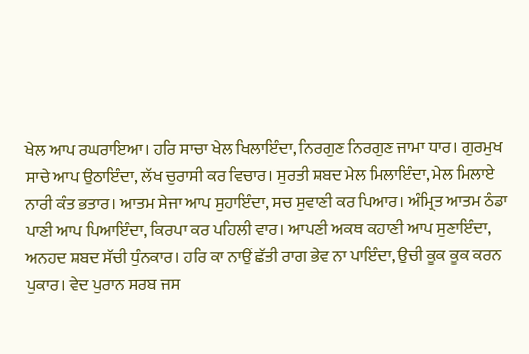ਖੇਲ ਆਪ ਰਘਰਾਇਆ। ਹਰਿ ਸਾਚਾ ਖੇਲ ਖਿਲਾਇੰਦਾ, ਨਿਰਗੁਣ ਨਿਰਗੁਣ ਜਾਮਾ ਧਾਰ। ਗੁਰਮੁਖ ਸਾਚੇ ਆਪ ਉਠਾਇੰਦਾ, ਲੱਖ ਚੁਰਾਸੀ ਕਰ ਵਿਚਾਰ। ਸੁਰਤੀ ਸ਼ਬਦ ਮੇਲ ਮਿਲਾਇੰਦਾ, ਮੇਲ ਮਿਲਾਏ ਨਾਰੀ ਕੰਤ ਭਤਾਰ। ਆਤਮ ਸੇਜਾ ਆਪ ਸੁਹਾਇੰਦਾ, ਸਚ ਸੁਵਾਣੀ ਕਰ ਪਿਆਰ। ਅੰਮ੍ਰਿਤ ਆਤਮ ਠੰਡਾ ਪਾਣੀ ਆਪ ਪਿਆਇੰਦਾ, ਕਿਰਪਾ ਕਰ ਪਹਿਲੀ ਵਾਰ। ਆਪਣੀ ਅਕਥ ਕਹਾਣੀ ਆਪ ਸੁਣਾਇੰਦਾ, ਅਨਹਦ ਸ਼ਬਦ ਸੱਚੀ ਧੁੰਨਕਾਰ। ਹਰਿ ਕਾ ਨਾਉਂ ਛੱਤੀ ਰਾਗ ਭੇਵ ਨਾ ਪਾਇੰਦਾ, ਉਚੀ ਕੂਕ ਕੂਕ ਕਰਨ ਪੁਕਾਰ। ਵੇਦ ਪੁਰਾਨ ਸਰਬ ਜਸ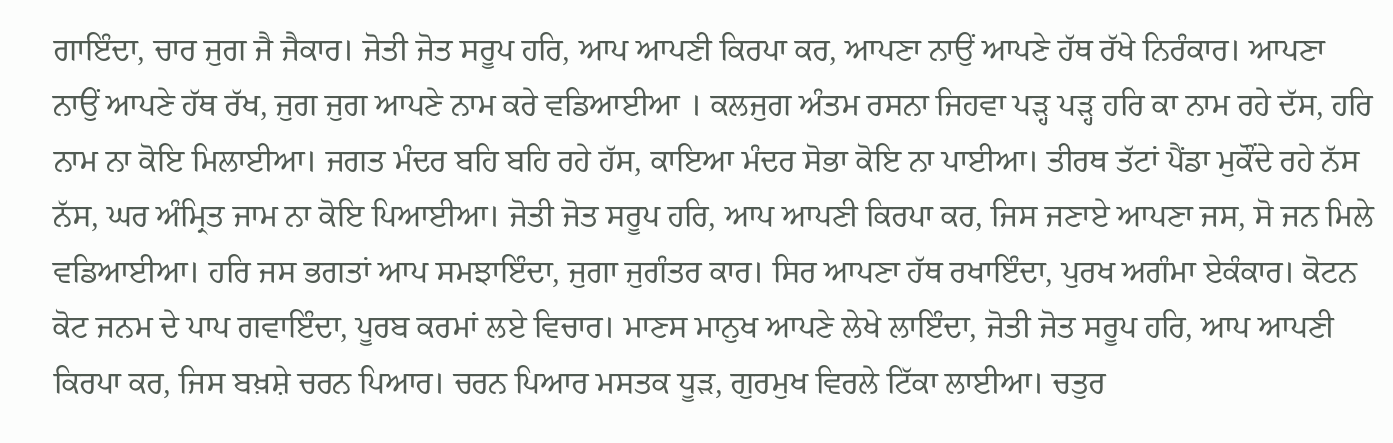ਗਾਇੰਦਾ, ਚਾਰ ਜੁਗ ਜੈ ਜੈਕਾਰ। ਜੋਤੀ ਜੋਤ ਸਰੂਪ ਹਰਿ, ਆਪ ਆਪਣੀ ਕਿਰਪਾ ਕਰ, ਆਪਣਾ ਨਾਉਂ ਆਪਣੇ ਹੱਥ ਰੱਖੇ ਨਿਰੰਕਾਰ। ਆਪਣਾ ਨਾਉਂ ਆਪਣੇ ਹੱਥ ਰੱਖ, ਜੁਗ ਜੁਗ ਆਪਣੇ ਨਾਮ ਕਰੇ ਵਡਿਆਈਆ । ਕਲਜੁਗ ਅੰਤਮ ਰਸਨਾ ਜਿਹਵਾ ਪੜ੍ਹ ਪੜ੍ਹ ਹਰਿ ਕਾ ਨਾਮ ਰਹੇ ਦੱਸ, ਹਰਿ ਨਾਮ ਨਾ ਕੋਇ ਮਿਲਾਈਆ। ਜਗਤ ਮੰਦਰ ਬਹਿ ਬਹਿ ਰਹੇ ਹੱਸ, ਕਾਇਆ ਮੰਦਰ ਸੋਭਾ ਕੋਇ ਨਾ ਪਾਈਆ। ਤੀਰਥ ਤੱਟਾਂ ਪੈਂਡਾ ਮੁਕੌਂਦੇ ਰਹੇ ਨੱਸ ਨੱਸ, ਘਰ ਅੰਮ੍ਰਿਤ ਜਾਮ ਨਾ ਕੋਇ ਪਿਆਈਆ। ਜੋਤੀ ਜੋਤ ਸਰੂਪ ਹਰਿ, ਆਪ ਆਪਣੀ ਕਿਰਪਾ ਕਰ, ਜਿਸ ਜਣਾਏ ਆਪਣਾ ਜਸ, ਸੋ ਜਨ ਮਿਲੇ ਵਡਿਆਈਆ। ਹਰਿ ਜਸ ਭਗਤਾਂ ਆਪ ਸਮਝਾਇੰਦਾ, ਜੁਗਾ ਜੁਗੰਤਰ ਕਾਰ। ਸਿਰ ਆਪਣਾ ਹੱਥ ਰਖਾਇੰਦਾ, ਪੁਰਖ ਅਗੰਮਾ ਏਕੰਕਾਰ। ਕੋਟਨ ਕੋਟ ਜਨਮ ਦੇ ਪਾਪ ਗਵਾਇੰਦਾ, ਪੂਰਬ ਕਰਮਾਂ ਲਏ ਵਿਚਾਰ। ਮਾਣਸ ਮਾਨੁਖ ਆਪਣੇ ਲੇਖੇ ਲਾਇੰਦਾ, ਜੋਤੀ ਜੋਤ ਸਰੂਪ ਹਰਿ, ਆਪ ਆਪਣੀ ਕਿਰਪਾ ਕਰ, ਜਿਸ ਬਖ਼ਸ਼ੇ ਚਰਨ ਪਿਆਰ। ਚਰਨ ਪਿਆਰ ਮਸਤਕ ਧੂੜ, ਗੁਰਮੁਖ ਵਿਰਲੇ ਟਿੱਕਾ ਲਾਈਆ। ਚਤੁਰ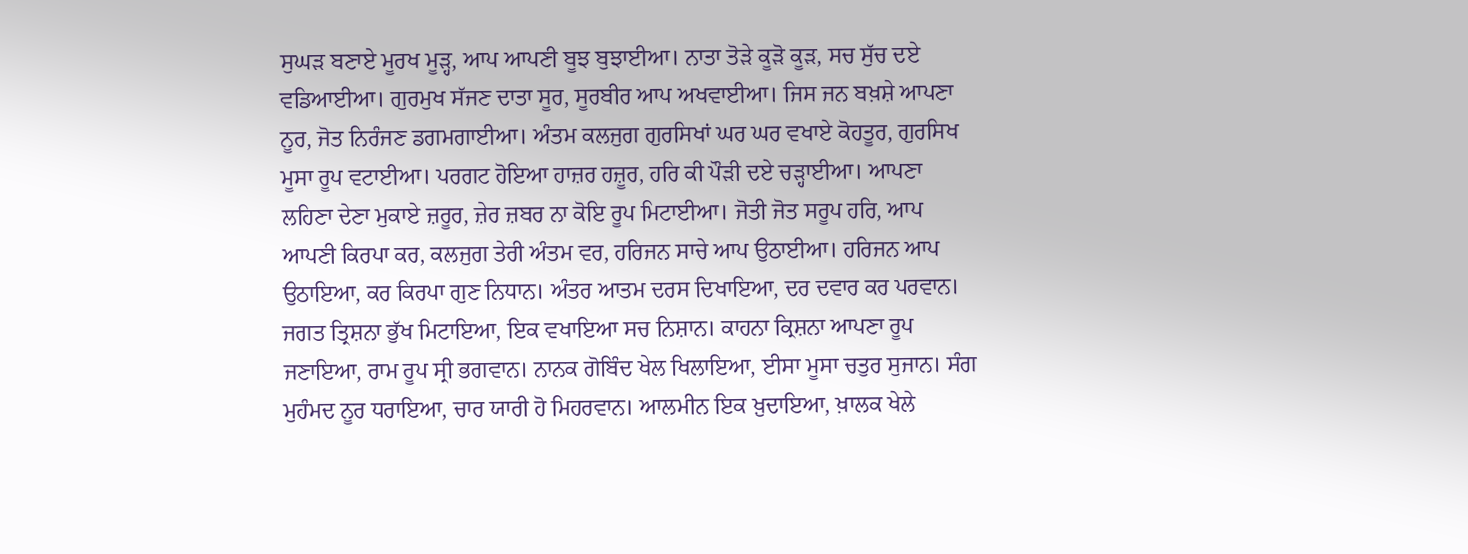ਸੁਘੜ ਬਣਾਏ ਮੂਰਖ ਮੂੜ੍ਹ, ਆਪ ਆਪਣੀ ਬੂਝ ਬੁਝਾਈਆ। ਨਾਤਾ ਤੋੜੇ ਕੂੜੋ ਕੂੜ, ਸਚ ਸੁੱਚ ਦਏ ਵਡਿਆਈਆ। ਗੁਰਮੁਖ ਸੱਜਣ ਦਾਤਾ ਸੂਰ, ਸੂਰਬੀਰ ਆਪ ਅਖਵਾਈਆ। ਜਿਸ ਜਨ ਬਖ਼ਸ਼ੇ ਆਪਣਾ ਨੂਰ, ਜੋਤ ਨਿਰੰਜਣ ਡਗਮਗਾਈਆ। ਅੰਤਮ ਕਲਜੁਗ ਗੁਰਸਿਖਾਂ ਘਰ ਘਰ ਵਖਾਏ ਕੋਹਤੂਰ, ਗੁਰਸਿਖ ਮੂਸਾ ਰੂਪ ਵਟਾਈਆ। ਪਰਗਟ ਹੋਇਆ ਹਾਜ਼ਰ ਹਜ਼ੂਰ, ਹਰਿ ਕੀ ਪੌੜੀ ਦਏ ਚੜ੍ਹਾਈਆ। ਆਪਣਾ ਲਹਿਣਾ ਦੇਣਾ ਮੁਕਾਏ ਜ਼ਰੂਰ, ਜ਼ੇਰ ਜ਼ਬਰ ਨਾ ਕੋਇ ਰੂਪ ਮਿਟਾਈਆ। ਜੋਤੀ ਜੋਤ ਸਰੂਪ ਹਰਿ, ਆਪ ਆਪਣੀ ਕਿਰਪਾ ਕਰ, ਕਲਜੁਗ ਤੇਰੀ ਅੰਤਮ ਵਰ, ਹਰਿਜਨ ਸਾਚੇ ਆਪ ਉਠਾਈਆ। ਹਰਿਜਨ ਆਪ ਉਠਾਇਆ, ਕਰ ਕਿਰਪਾ ਗੁਣ ਨਿਧਾਨ। ਅੰਤਰ ਆਤਮ ਦਰਸ ਦਿਖਾਇਆ, ਦਰ ਦਵਾਰ ਕਰ ਪਰਵਾਨ। ਜਗਤ ਤ੍ਰਿਸ਼ਨਾ ਭੁੱਖ ਮਿਟਾਇਆ, ਇਕ ਵਖਾਇਆ ਸਚ ਨਿਸ਼ਾਨ। ਕਾਹਨਾ ਕ੍ਰਿਸ਼ਨਾ ਆਪਣਾ ਰੂਪ ਜਣਾਇਆ, ਰਾਮ ਰੂਪ ਸ੍ਰੀ ਭਗਵਾਨ। ਨਾਨਕ ਗੋਬਿੰਦ ਖੇਲ ਖਿਲਾਇਆ, ਈਸਾ ਮੂਸਾ ਚਤੁਰ ਸੁਜਾਨ। ਸੰਗ ਮੁਹੰਮਦ ਨੂਰ ਧਰਾਇਆ, ਚਾਰ ਯਾਰੀ ਹੋ ਮਿਹਰਵਾਨ। ਆਲਮੀਨ ਇਕ ਖ਼ੁਦਾਇਆ, ਖ਼ਾਲਕ ਖੇਲੇ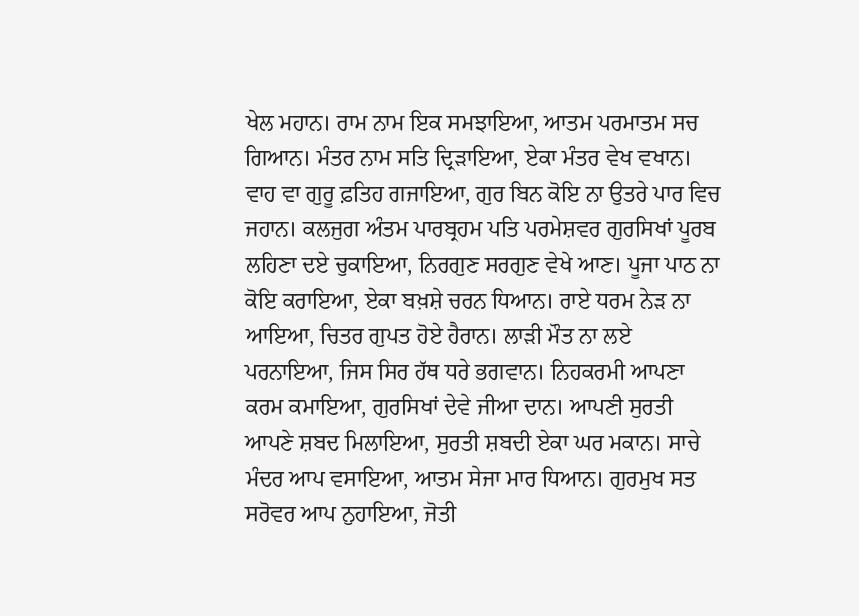ਖੇਲ ਮਹਾਨ। ਰਾਮ ਨਾਮ ਇਕ ਸਮਝਾਇਆ, ਆਤਮ ਪਰਮਾਤਮ ਸਚ ਗਿਆਨ। ਮੰਤਰ ਨਾਮ ਸਤਿ ਦ੍ਰਿੜਾਇਆ, ਏਕਾ ਮੰਤਰ ਵੇਖ ਵਖਾਨ। ਵਾਹ ਵਾ ਗੁਰੂ ਫ਼ਤਿਹ ਗਜਾਇਆ, ਗੁਰ ਬਿਨ ਕੋਇ ਨਾ ਉਤਰੇ ਪਾਰ ਵਿਚ ਜਹਾਨ। ਕਲਜੁਗ ਅੰਤਮ ਪਾਰਬ੍ਰਹਮ ਪਤਿ ਪਰਮੇਸ਼ਵਰ ਗੁਰਸਿਖਾਂ ਪੂਰਬ ਲਹਿਣਾ ਦਏ ਚੁਕਾਇਆ, ਨਿਰਗੁਣ ਸਰਗੁਣ ਵੇਖੇ ਆਣ। ਪੂਜਾ ਪਾਠ ਨਾ ਕੋਇ ਕਰਾਇਆ, ਏਕਾ ਬਖ਼ਸ਼ੇ ਚਰਨ ਧਿਆਨ। ਰਾਏ ਧਰਮ ਨੇੜ ਨਾ ਆਇਆ, ਚਿਤਰ ਗੁਪਤ ਹੋਏ ਹੈਰਾਨ। ਲਾੜੀ ਮੌਤ ਨਾ ਲਏ ਪਰਨਾਇਆ, ਜਿਸ ਸਿਰ ਹੱਥ ਧਰੇ ਭਗਵਾਨ। ਨਿਹਕਰਮੀ ਆਪਣਾ ਕਰਮ ਕਮਾਇਆ, ਗੁਰਸਿਖਾਂ ਦੇਵੇ ਜੀਆ ਦਾਨ। ਆਪਣੀ ਸੁਰਤੀ ਆਪਣੇ ਸ਼ਬਦ ਮਿਲਾਇਆ, ਸੁਰਤੀ ਸ਼ਬਦੀ ਏਕਾ ਘਰ ਮਕਾਨ। ਸਾਚੇ ਮੰਦਰ ਆਪ ਵਸਾਇਆ, ਆਤਮ ਸੇਜਾ ਮਾਰ ਧਿਆਨ। ਗੁਰਮੁਖ ਸਤ ਸਰੋਵਰ ਆਪ ਨੁਹਾਇਆ, ਜੋਤੀ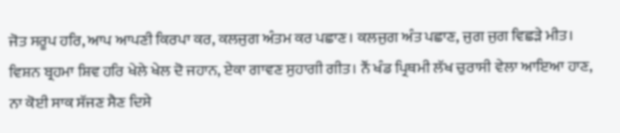ਜੋਤ ਸਰੂਪ ਹਰਿ, ਆਪ ਆਪਣੀ ਕਿਰਪਾ ਕਰ, ਕਲਜੁਗ ਅੰਤਮ ਕਰ ਪਛਾਣ। ਕਲਜੁਗ ਅੰਤ ਪਛਾਣ, ਜੁਗ ਜੁਗ ਵਿਛੜੇ ਮੀਤ। ਵਿਸ਼ਨ ਬ੍ਰਹਮਾ ਸ਼ਿਵ ਹਰਿ ਖੇਲੇ ਖੇਲ ਦੋ ਜਹਾਨ, ਏਕਾ ਗਾਵਣ ਸੁਹਾਗੀ ਗੀਤ। ਨੌਂ ਖੰਡ ਪ੍ਰਿਥਮੀ ਲੱਖ ਚੁਰਾਸੀ ਵੇਲਾ ਆਇਆ ਹਾਣ, ਨਾ ਕੋਈ ਸਾਕ ਸੱਜਣ ਸੈਣ ਦਿਸੇ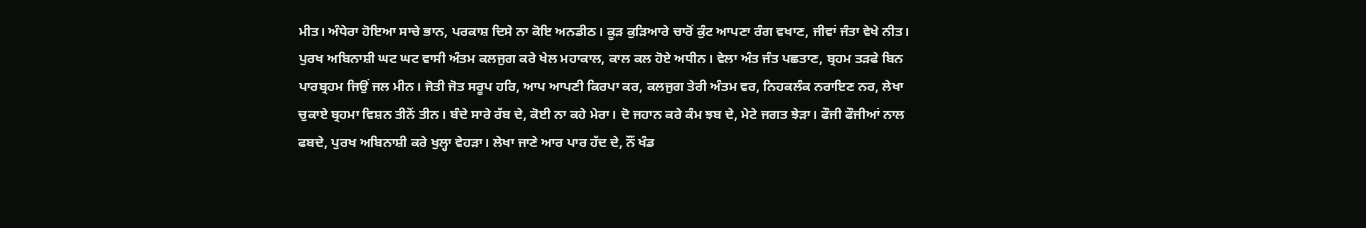ਮੀਤ। ਅੰਧੇਰਾ ਹੋਇਆ ਸਾਚੇ ਭਾਨ, ਪਰਕਾਸ਼ ਦਿਸੇ ਨਾ ਕੋਇ ਅਨਡੀਠ। ਕੂੜ ਕੁੜਿਆਰੇ ਚਾਰੋਂ ਕੁੰਟ ਆਪਣਾ ਰੰਗ ਵਖਾਣ, ਜੀਵਾਂ ਜੰਤਾ ਵੇਖੇ ਨੀਤ। ਪੁਰਖ ਅਬਿਨਾਸ਼ੀ ਘਟ ਘਟ ਵਾਸੀ ਅੰਤਮ ਕਲਜੁਗ ਕਰੇ ਖੇਲ ਮਹਾਕਾਲ, ਕਾਲ ਕਲ ਹੋਏ ਅਧੀਨ। ਵੇਲਾ ਅੰਤ ਜੰਤ ਪਛਤਾਣ, ਬ੍ਰਹਮ ਤੜਫੇ ਬਿਨ ਪਾਰਬ੍ਰਹਮ ਜਿਉਂ ਜਲ ਮੀਨ। ਜੋਤੀ ਜੋਤ ਸਰੂਪ ਹਰਿ, ਆਪ ਆਪਣੀ ਕਿਰਪਾ ਕਰ, ਕਲਜੁਗ ਤੇਰੀ ਅੰਤਮ ਵਰ, ਨਿਹਕਲੰਕ ਨਰਾਇਣ ਨਰ, ਲੇਖਾ ਚੁਕਾਏ ਬ੍ਰਹਮਾ ਵਿਸ਼ਨ ਤੀਨੋਂ ਤੀਨ। ਬੰਦੇ ਸਾਰੇ ਰੱਬ ਦੇ, ਕੋਈ ਨਾ ਕਹੇ ਮੇਰਾ। ਦੋ ਜਹਾਨ ਕਰੇ ਕੰਮ ਝਬ ਦੇ, ਮੇਟੇ ਜਗਤ ਝੇੜਾ। ਫੌਜੀ ਫੌਜੀਆਂ ਨਾਲ ਫਬਦੇ, ਪੁਰਖ ਅਬਿਨਾਸ਼ੀ ਕਰੇ ਖੁਲ੍ਹਾ ਵੇਹੜਾ। ਲੇਖਾ ਜਾਣੇ ਆਰ ਪਾਰ ਹੱਦ ਦੇ, ਨੌਂ ਖੰਡ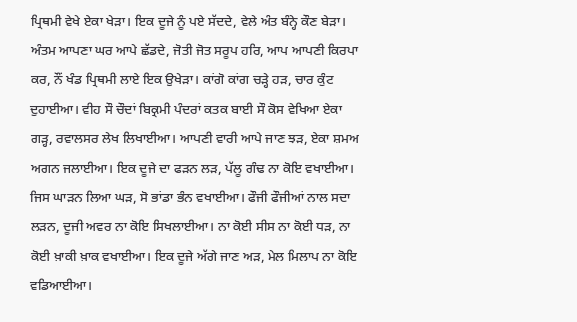ਪ੍ਰਿਥਮੀ ਵੇਖੇ ਏਕਾ ਖੇੜਾ। ਇਕ ਦੂਜੇ ਨੂੰ ਪਏ ਸੱਦਦੇ, ਵੇਲੇ ਅੰਤ ਬੰਨ੍ਹੇ ਕੌਣ ਬੇੜਾ। ਅੰਤਮ ਆਪਣਾ ਘਰ ਆਪੇ ਛੱਡਦੇ, ਜੋਤੀ ਜੋਤ ਸਰੂਪ ਹਰਿ, ਆਪ ਆਪਣੀ ਕਿਰਪਾ ਕਰ, ਨੌਂ ਖੰਡ ਪ੍ਰਿਥਮੀ ਲਾਏ ਇਕ ਉਖੇੜਾ। ਕਾਂਗੋ ਕਾਂਗ ਚੜ੍ਹੇ ਹੜ, ਚਾਰ ਕੁੰਟ ਦੁਹਾਈਆ। ਵੀਹ ਸੌ ਚੌਦਾਂ ਬਿਕ੍ਰਮੀ ਪੰਦਰਾਂ ਕਤਕ ਬਾਈ ਸੌ ਕੋਸ ਵੇਖਿਆ ਏਕਾ ਗੜ੍ਹ, ਰਵਾਲਸਰ ਲੇਖ ਲਿਖਾਈਆ। ਆਪਣੀ ਵਾਰੀ ਆਪੇ ਜਾਣ ਝੜ, ਏਕਾ ਸ਼ਮਅ ਅਗਨ ਜਲਾਈਆ। ਇਕ ਦੂਜੇ ਦਾ ਫੜਨ ਲੜ, ਪੱਲੂ ਗੰਢ ਨਾ ਕੋਇ ਵਖਾਈਆ। ਜਿਸ ਘਾੜਨ ਲਿਆ ਘੜ, ਸੋ ਭਾਂਡਾ ਭੰਨ ਵਖਾਈਆ। ਫੌਜੀ ਫੌਜੀਆਂ ਨਾਲ ਸਦਾ ਲੜਨ, ਦੂਜੀ ਅਵਰ ਨਾ ਕੋਇ ਸਿਖਲਾਈਆ। ਨਾ ਕੋਈ ਸੀਸ ਨਾ ਕੋਈ ਧੜ, ਨਾ ਕੋਈ ਖ਼ਾਕੀ ਖ਼ਾਕ ਵਖਾਈਆ। ਇਕ ਦੂਜੇ ਅੱਗੇ ਜਾਣ ਅੜ, ਮੇਲ ਮਿਲਾਪ ਨਾ ਕੋਇ ਵਡਿਆਈਆ।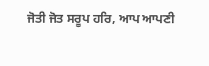ਜੋਤੀ ਜੋਤ ਸਰੂਪ ਹਰਿ, ਆਪ ਆਪਣੀ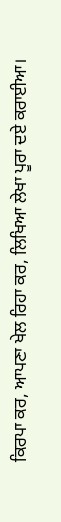ਕਿਰਪਾ ਕਰ, ਆਪਣਾ ਖੇਲ ਰਿਹਾ ਕਰ, ਲਿਖਿਆ ਲੇਖਾ ਪੂਰਾ ਦਏ ਕਰਾਈਆ।